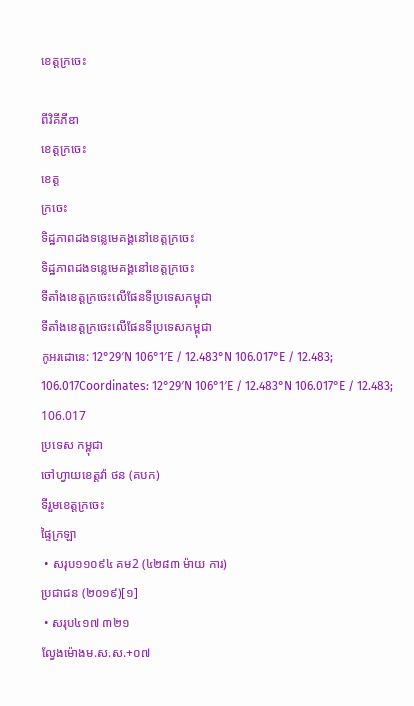ខេត្តក្រចេះ

ពីវិគីភីឌា
ខេត្តក្រចេះ
ខេត្ត
ក្រចេះ
ទិដ្ឋភាពដងទន្លេមេគង្គនៅខេត្តក្រចេះ
ទិដ្ឋភាពដងទន្លេមេគង្គនៅខេត្តក្រចេះ
ទីតាំងខេត្តក្រចេះលើផែនទីប្រទេសកម្ពុជា
ទីតាំងខេត្តក្រចេះលើផែនទីប្រទេសកម្ពុជា
កូអរដោនេ: 12°29′N 106°1′E / 12.483°N 106.017°E / 12.483; 106.017Coordinates: 12°29′N 106°1′E / 12.483°N 106.017°E / 12.483; 106.017
ប្រទេស កម្ពុជា
ចៅហ្វាយខេត្តវ៉ា ថន (គបក)
ទីរួមខេត្តក្រចេះ
ផ្ទៃក្រឡា
 • សរុប១១០៩៤ គម2 (៤២៨៣ ម៉ាយ ការ)
ប្រជាជន (២០១៩)[១]
 • សរុប៤១៧ ៣២១
ល្វែងម៉ោងម.ស.ស.+០៧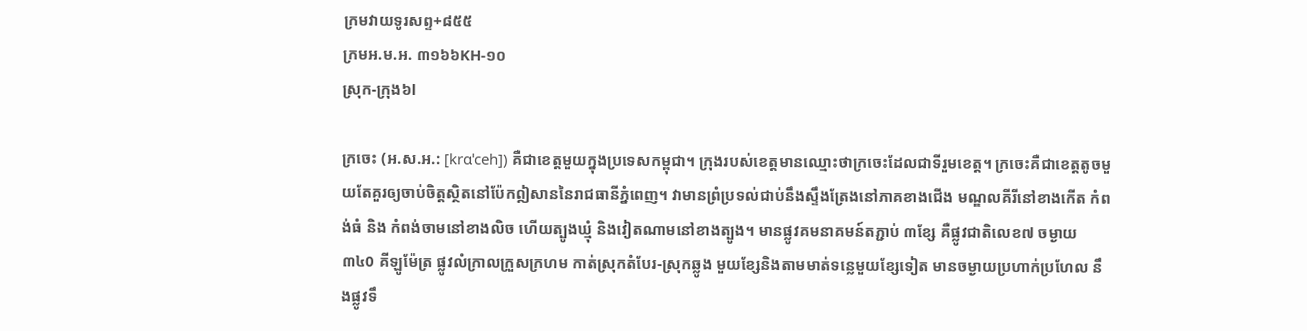ក្រមវាយទូរសព្ទ+៨៥៥
ក្រមអ.ម.អ. ៣១៦៦KH-១០
ស្រុក-ក្រុង៦l

ក្រចេះ (អ.ស.អ.: [krɑˈceh]) គឺជាខេត្តមួយក្នុងប្រទេសកម្ពុជា។ ក្រុងរបស់ខេត្តមានឈ្មោះថាក្រចេះដែលជាទីរួមខេត្ត។ ក្រចេះគឺជាខេត្តតូចមួយតែគួរឲ្យចាប់ចិត្តសិ្ថតនៅប៉ែកឦសាននៃរាជធានីភំ្នពេញ។ វាមានព្រំប្រទល់ជាប់នឹងស្ទឹងត្រែងនៅភាគខាងជើង មណ្ឌលគីរីនៅខាងកើត កំពង់ធំ និង កំពង់ចាមនៅខាងលិច ហើយត្បូងឃ្មុំ និងវៀតណាមនៅខាងត្បូង។ មានផ្លូវគមនាគមន៍តភ្ជាប់ ៣ខែ្ស គឺផ្លូវជាតិលេខ៧ ចម្ងាយ ៣៤0 គីឡូម៉ែត្រ ផ្លូវលំក្រាលក្រួសក្រហម កាត់ស្រុកតំបែរ-ស្រុកឆ្លូង មួយខែ្សនិងតាមមាត់ទនេ្លមួយខែ្សទៀត មានចម្ងាយប្រហាក់ប្រហែល នឹងផ្លូវទឹ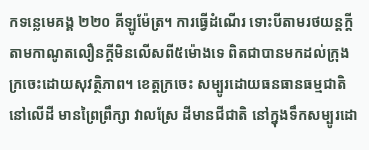កទនេ្លមេគង្គ ២២០ គីឡូម៉ែត្រ។ ការធ្វើដំណើរ ទោះបីតាមរថយន្តកី្តតាមកាណូតលឿនកី្តមិនលើសពី៥ម៉ោងទេ ពិតជាបានមកដល់ក្រុងក្រចេះដោយសុវតិ្ថភាព។ ខេត្តក្រចេះ សម្បូរដោយធនធានធម្មជាតិ នៅលើដី មានព្រៃព្រឹក្សា វាលស្រែ ដីមានជីជាតិ នៅក្នុងទឹកសម្បូរដោ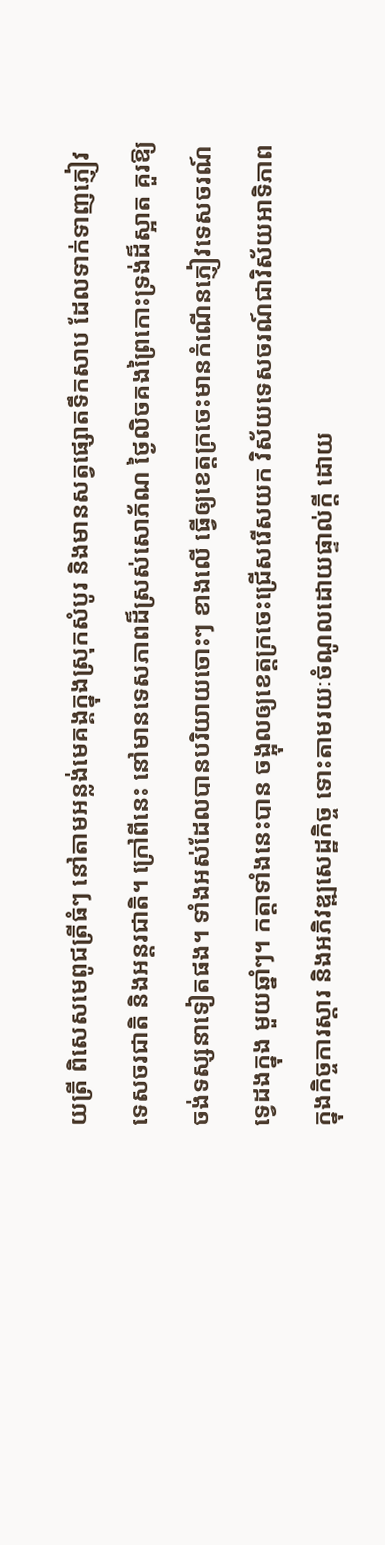យត្រី ពិសេសមេពូជត្រីធំៗ នៅតាមអន្លង់មេគង្គក្នុងស្រុកសំបូរ និងមានសត្វផ្សោតទឹកសាប ដែលទាក់ទាញភ្ញៀវ ទេសចរជាតិ និងអន្តរជាតិ។ ក្រៅពីនេះ នៅមានទេសភាពដ៏ស្រស់សោភ័ណ ថៃ្ងលិចគងព្រៃកោះទ្រង់ដ៏ស្អាត គួរឱ្យចង់ទស្សនាទៀតផង។ ទាំងអស់ដែលបានបរិយាយចោះៗ ខាងលើ ធ្វើឲ្យខេត្តក្រចេះមានកំណើនភ្ញៀវទេសចរណ៍ទេ្វដងក្នុង មួយឆ្នាំៗ។ កត្តាទាំងនេះបាន ចង្អុលឲ្យខេត្តក្រចេះជ្រើសរើសយក វិស័យទេសចរណ៍ជាវិស័យអាទិភាពក្នុងកិច្ចការស្តារ និងអភិវឌ្ឍសេដ្ឋកិច្ច ទោះតាមរយៈចំណូលដោយផ្ទាល់កី្ត ដោយ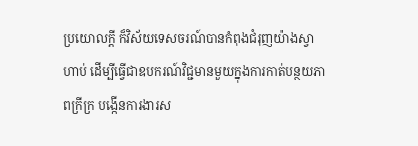ប្រយោលកី្ត ក៏វិស័យទេសចរណ៍បានកំពុងជំរុញយ៉ាងស្វាហាប់ ដើម្បីធ្វើជាឧបករណ៍វិជ្ជមានមួយក្នុងការកាត់បន្ថយភាពក្រីក្រ បង្កើនការងារស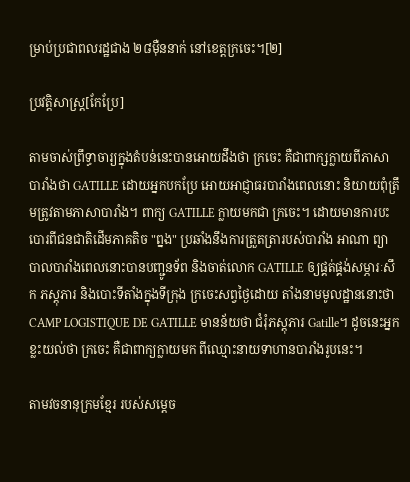ម្រាប់ប្រជាពលរដ្ឋជាង ២៨ម៉ឺននាក់ នៅខេត្តក្រចេះ។[២]

ប្រវត្តិសាស្ត្រ[កែប្រែ]

តាមចាស់ព្រឹទ្ធាចារ្យក្នុងតំបន់នេះបានអោយដឹងថា ក្រចេះ គឺជាពាក្សក្លាយពីភាសាបារាំងថា GATILLE ដោយអ្នកបកប្រែ អោយអាជ្ញាធរបារាំងពេលនោះ និយាយពុំត្រឹមត្រូវតាមភាសាបារាំង។ ពាក្យ GATILLE ក្លាយមកជា ក្រចេះ។ ដោយមានការបះបោរពីជនជាតិដើមភាគតិច "ព្នង" ប្រឆាំងនឹងការត្រួតត្រារបស់បារាំង អាណា ព្យាបាលបារាំងពេលនោះបានបញ្ជូនទ័ព និងចាត់លោក GATILLE ឲ្យផ្គត់ផ្គង់សម្ភារៈសឹក ភស្តុភារ និងបោះទីតាំងក្នុងទីក្រុង ក្រចេះសព្វថៃ្ងដោយ តាំងនាមមូលដ្ឋាននោះថា CAMP LOGISTIQUE DE GATILLE មានន័យថា ជំរុំភស្តុភារ Gatille។ ដូចនេះអ្នកខ្លះយល់ថា ក្រចេះ គឺជាពាក្យក្លាយមក ពីឈ្មោះនាយទាហានបារាំងរូបនេះ។

តាមវចនានុក្រមខែ្មរ របស់សមេ្តច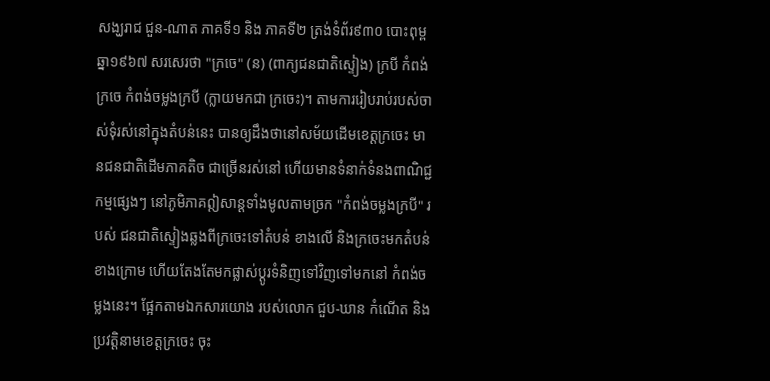សង្ឃរាជ ជួន-ណាត ភាគទី១ និង ភាគទី២ ត្រង់ទំព័រ៩៣០ បោះពុម្ពឆ្នា១៩៦៧ សរសេរថា "ក្រចេ" (ន) (ពាក្យជនជាតិស្ទៀង) ក្របី កំពង់ក្រចេ កំពង់ចម្លងក្របី (ក្លាយមកជា ក្រចេះ)។ តាមការរៀបរាប់របស់ចាស់ទុំរស់នៅក្នុងតំបន់នេះ បានឲ្យដឹងថានៅសម័យដើមខេត្តក្រចេះ មានជនជាតិដើមភាគតិច ជាច្រើនរស់នៅ ហើយមានទំនាក់ទំនងពាណិជ្ជកម្មផេ្សងៗ នៅភូមិភាគឦសាន្តទាំងមូលតាមច្រក "កំពង់ចម្លងក្របី" របស់ ជនជាតិស្ទៀងឆ្លងពីក្រចេះទៅតំបន់ ខាងលើ និងក្រចេះមកតំបន់ខាងក្រោម ហើយតែងតែមកផ្លាស់ប្តូរទំនិញទៅវិញទៅមកនៅ កំពង់ចម្លងនេះ។ ផែ្អកតាមឯកសារយោង របស់លោក ជួប-ឃាន កំណើត និងប្រវតិ្តនាមខេត្តក្រចេះ ចុះ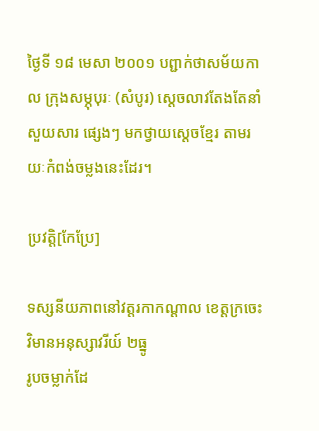ថៃ្ងទី ១៨ មេសា ២០០១ បព្ជាក់ថាសម័យកាល ក្រុងសម្ភុបុរៈ (សំបូរ) សេ្តចលាវតែងតែនាំសួយសារ ផេ្សងៗ មកថ្វាយសេ្តចខែ្មរ តាមរយៈកំពង់ចម្លងនេះដែរ។

ប្រវត្តិ[កែប្រែ]

ទស្សនីយភាពនៅវត្តរកាកណ្ដាល ខេត្តក្រចេះ
វិមានអនុស្សាវរីយ៍ ២ធ្នូ
រូបចម្លាក់ដែ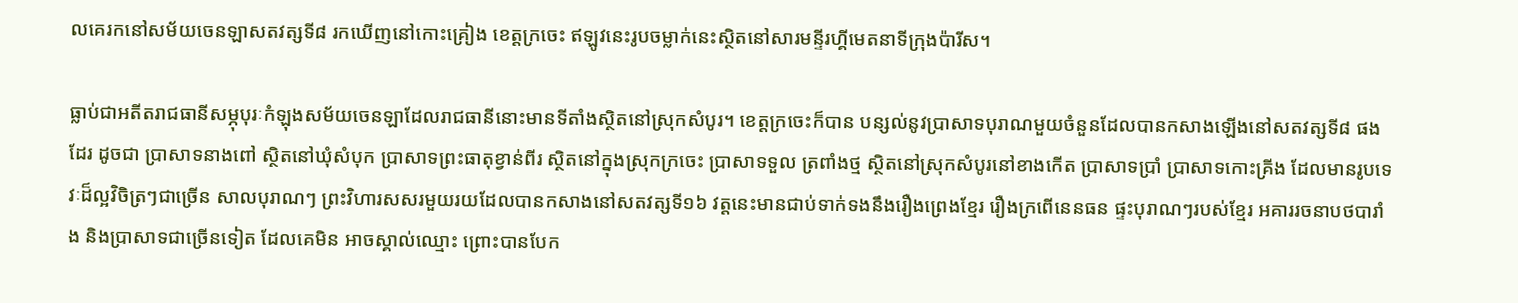លគេរកនៅសម័យចេនឡាសតវត្សទី៨ រកឃើញនៅកោះគ្រៀង ខេត្តក្រចេះ ឥឡូវនេះរូបចម្លាក់នេះស្ថិតនៅសារមន្ទីរហ្គីមេតនាទីក្រុងប៉ារីស។

ធ្លាប់ជាអតីតរាជធានីសម្ភុបុរៈកំឡុងសម័យចេនឡាដែលរាជធានីនោះមានទីតាំងស្ថិតនៅស្រុកសំបូរ។ ខេត្តក្រចេះក៏បាន បន្សល់នូវប្រាសាទបុរាណមួយចំនួនដែលបានកសាងឡើងនៅសតវត្សទី៨ ផងដែរ ដូចជា ប្រាសាទនាងពៅ ស្ថិតនៅឃុំសំបុក ប្រាសាទព្រះធាតុខ្វាន់ពីរ ស្ថិតនៅក្នុងស្រុកក្រចេះ ប្រាសាទទួល ត្រពាំងថ្ម ស្ថិតនៅស្រុកសំបូរនៅខាងកើត ប្រាសាទប្រាំ ប្រាសាទកោះគ្រីង ដែលមានរូបទេវៈដ៏ល្អវិចិត្រៗជាច្រើន សាលបុរាណៗ ព្រះវិហារសសរមួយរយដែលបានកសាងនៅសតវត្សទី១៦ វត្តនេះមានជាប់ទាក់ទងនឹងរឿងព្រេងខ្មែរ រឿងក្រពើនេនធន ផ្ទះបុរាណៗរបស់ខ្មែរ អគាររចនាបថបារាំង និងប្រាសាទជាច្រើនទៀត ដែលគេមិន អាចស្គាល់ឈ្មោះ ព្រោះបានបែក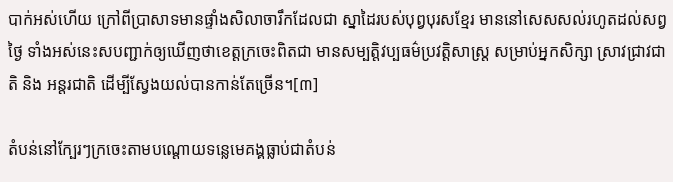បាក់អស់ហើយ ក្រៅពីប្រាសាទមានផ្ទាំងសិលាចារឹកដែលជា ស្នាដៃរបស់បុព្វបុរសខែ្មរ មាននៅសេសសល់រហូតដល់សព្វថៃ្ង ទាំងអស់នេះសបញ្ជាក់ឲ្យឃើញថាខេត្តក្រចេះពិតជា មានសម្បត្តិវប្បធម៌‌ប្រវត្តិសាស្រ្ត សម្រាប់អ្នកសិក្សា ស្រាវជ្រាវជាតិ និង អន្តរជាតិ ដើម្បីសែ្វងយល់បានកាន់តែច្រើន។[៣]

តំបន់នៅក្បែរៗក្រចេះតាមបណ្ដោយទន្លេមេគង្គធ្លាប់ជាតំបន់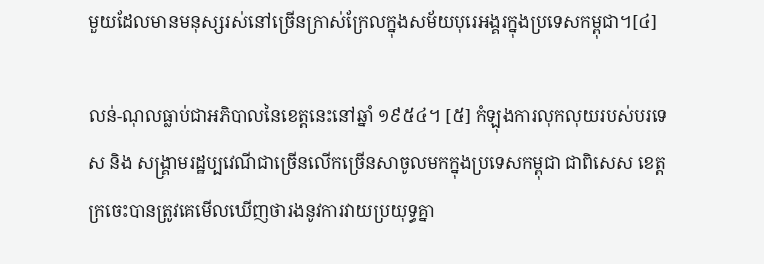មួយដែលមានមនុស្សរស់នៅច្រើនក្រាស់ក្រែលក្នុងសម័យបុរេអង្គរក្នុងប្រទេសកម្ពុជា។[៤]

លន់-ណុលធ្លាប់ជាអភិបាលនៃខេត្តនេះនៅឆ្នាំ ១៩៥៤។ [៥] កំឡុងការលុកលុយរបស់បរទេស និង សង្គ្រាមរដ្ឋប្បវេណីជាច្រើនលើកច្រើនសាចូលមកក្នុងប្រទេសកម្ពុជា ជាពិសេស ខេត្តក្រចេះបានត្រូវគេមើលឃើញថារងនូវការវាយប្រយុទ្ធគ្នា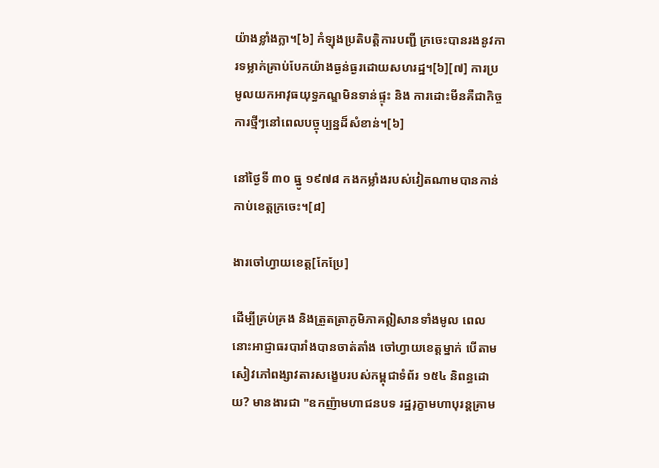យ៉ាងខ្លាំងក្លា។[៦] កំឡុងប្រតិបត្តិការបញ្ជី ក្រចេះបានរងនូវការទម្លាក់គ្រាប់បែកយ៉ាងធ្ងន់ធ្ងរដោយសហរដ្ឋ។[៦][៧] ការប្រមូលយកអាវុធយុទ្ធភណ្ឌមិនទាន់ផ្ទុះ និង ការដោះមីនគឺជាកិច្ចការថ្មីៗនៅពេលបច្ចុប្បន្នដ៏សំខាន់។[៦]

នៅថ្ងៃទី ៣០ ធ្នូ ១៩៧៨ កងកម្លាំងរបស់វៀតណាមបានកាន់កាប់ខេត្តក្រចេះ។[៨]

ងារចៅហ្វាយខេត្ត[កែប្រែ]

ដើម្បីគ្រប់គ្រង និងត្រួតត្រាភូមិភាគឦសានទាំងមូល ពេលនោះអាជ្ញាធរបារាំងបានចាត់តាំង ចៅហ្វាយខេត្តម្នាក់ បើតាមសៀវភៅពង្សាវតារសងេ្ខបរបស់កម្ពុជាទំព័រ ១៥៤ និពន្ធដោយ? មានងារជា "ឧកញ៉ាមហាជនបទ រដ្ឋរុក្ខាមហាបុរន្តគ្រាម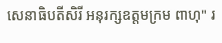សេនាធិបតីសិរី អនុរក្សឧត្តមក្រម ពាហុ" រ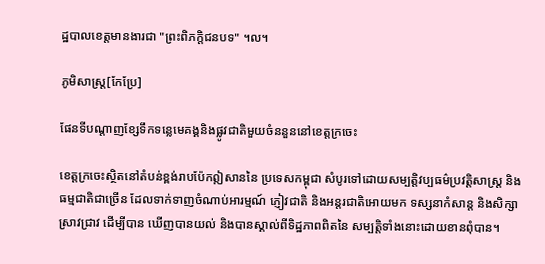ដ្ឋបាលខេត្តមានងារជា "ព្រះពិភក្តិជនបទ" ។ល។

ភូមិសាស្ត្រ[កែប្រែ]

ផែនទីបណ្ដាញខ្សែទឹកទន្លេមេគង្គនិងផ្លូវជាតិមួយចំននួននៅខេត្តក្រចេះ

ខេត្តក្រចេះស្ថិតនៅតំបន់ខ្ពង់រាបប៉ែកឦសាននៃ ប្រទេសកម្ពុជា សំបូរទៅដោយសម្បត្តិវប្បធម៌‌ប្រវត្តិសាស្រ្ត និងធម្មជាតិជាច្រើន ដែលទាក់ទាញចំណាប់អារម្មណ៍ ភ្ញៀវជាតិ និងអន្តរជាតិអោយមក ទស្សនាកំសាន្ត និងសិក្សាស្រាវជ្រាវ ដើម្បីបាន ឃើញបានយល់ និងបានស្គាល់ពីទិដ្ឋភាពពិតនៃ សម្បតិ្តទាំងនោះដោយខានពុំបាន។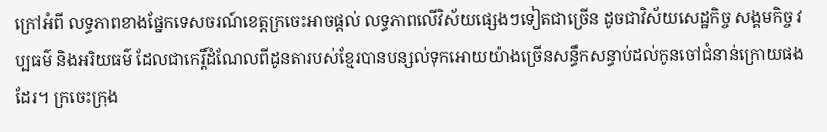ក្រៅអំពី លទ្ធភាពខាងផែ្នកទេសចរណ៍ខេត្តក្រចេះអាចផ្តល់ លទ្ធភាពលើវិស័យផេ្សងៗទៀតជាច្រើន ដូចជាវិស័យសេដ្ឋកិច្ច សង្គមកិច្ច វប្បធម៌‌ និងអរិយធម៌‌ ដែលជាកេរ្តិ៍ដំណែលពីដូនតារបស់ខែ្មរបានបន្សល់ទុកអោយយ៉ាងច្រើនសន្ធឹកសន្ធាប់ដល់កូនចៅជំនាន់ក្រោយផងដែរ។ ក្រចេះក្រុង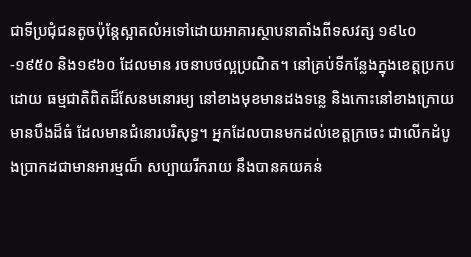ជាទីប្រជុំជនតូចប៉ុនែ្តស្អាតលំអទៅដោយអាគារស្ថាបនាតាំងពីទសវត្ស ១៩៤០-១៩៥០ និង១៩៦០ ដែលមាន រចនាបថល្អប្រណិត។ នៅគ្រប់ទីកនែ្លងក្នុងខេត្តប្រកបដោយ ធម្មជាតិពិតដ៏សែនមនោរម្យ នៅខាងមុខមានដងទនេ្ល និងកោះនៅខាងក្រោយមានបឹងដ៏ធំ ដែលមានជំនោរបរិសុទ្ធ។ អ្នកដែលបានមកដល់ខេត្តក្រចេះ ជាលើកដំបូងប្រាកដជាមានអារម្មណ៏ សប្បាយរីករាយ នឹងបានគយគន់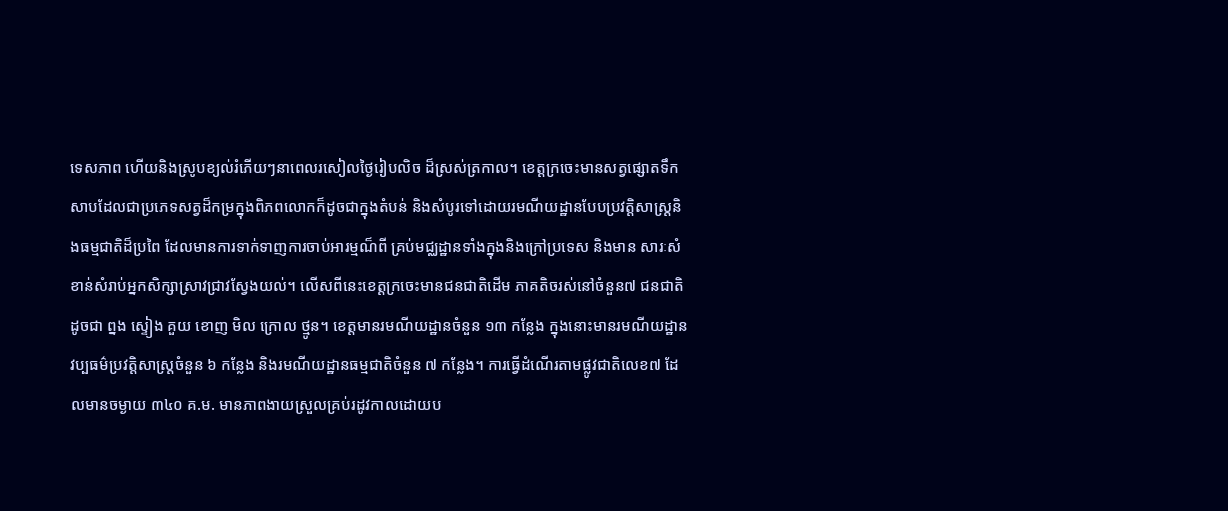ទេសភាព ហើយនិងស្រូបខ្យល់រំភើយៗនាពេលរសៀលថៃ្ងរៀបលិច ដ៏ស្រស់ត្រកាល។ ខេត្តក្រចេះមានសត្វផ្សោតទឹកសាបដែលជាប្រភេទសត្វដ៏កម្រក្នុងពិភពលោកក៏ដូចជាក្នុងតំបន់ និងសំបូរទៅដោយរមណីយដ្ឋានបែបប្រវត្តិសាស្រ្តនិងធម្មជាតិដ៏ប្រពៃ ដែលមានការទាក់ទាញការចាប់អារម្មណ៏ពី គ្រប់មជ្ឈដ្ឋានទាំងក្នុងនិងក្រៅប្រទេស និងមាន សារៈសំខាន់សំរាប់អ្នកសិក្សាស្រាវជ្រាវសែ្វងយល់។ លើសពីនេះខេត្តក្រចេះមានជនជាតិដើម ភាគតិចរស់នៅចំនួន៧ ជនជាតិដូចជា ព្នង ស្ទៀង គួយ ខោញ មិល ក្រោល ថ្មូន។ ខេត្តមានរមណីយដ្ឋានចំនួន ១៣ កនែ្លង ក្នុងនោះមានរមណីយដ្ឋានវប្បធម៌‌ប្រវត្តិសាស្រ្តចំនួន ៦ កនែ្លង និងរមណីយដ្ឋានធម្មជាតិចំនួន ៧ កនែ្លង។ ការធ្វើដំណើរតាមផ្លូវជាតិលេខ៧ ដែលមានចម្ងាយ ៣៤០ គ.ម. មានភាពងាយស្រួលគ្រប់រដូវកាលដោយប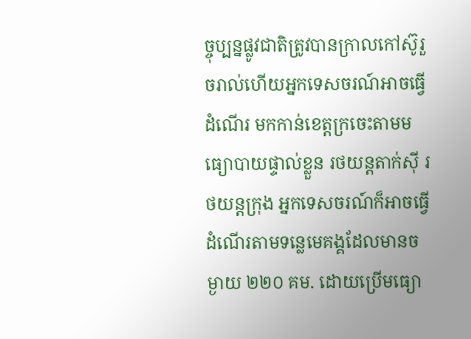ច្ចុប្បន្នផ្លូវជាតិត្រូវបានក្រាលកៅស៊ូរួចរាល់ហើយអ្នកទេសចរណ៍អាចធ្វើដំណើរ មកកាន់ខេត្តក្រចេះតាមមធ្យោបាយផ្ទាល់ខ្លួន រថយន្តតាក់ស៊ី រថយន្តក្រុង អ្នកទេសចរណ៍ក៏អាចធ្វើដំណើរតាមទនេ្លមេគង្គដែលមានចម្ងាយ ២២០ គម. ដោយប្រើមធ្យោ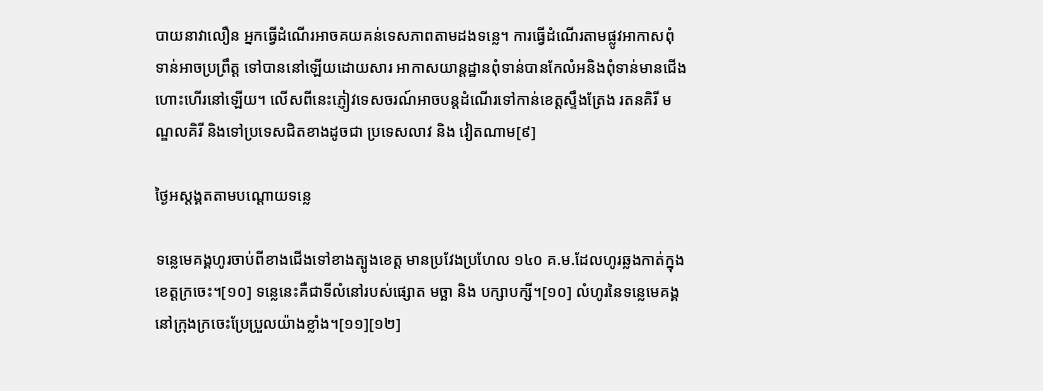បាយនាវាលឿន អ្នកធ្វើដំណើរអាចគយគន់ទេសភាពតាមដងទនេ្ល។ ការធ្វើដំណើរតាមផ្លូវអាកាសពុំទាន់អាចប្រព្រឹត្ត ទៅបាននៅឡើយដោយសារ អាកាសយាន្តដ្ឋានពុំទាន់បានកែលំអនិងពុំទាន់មានជើងហោះហើរនៅឡើយ។ លើសពីនេះភ្ញៀវទេសចរណ៍អាចបន្តដំណើរទៅកាន់ខេត្តស្ទឹងត្រែង រតនគិរី មណ្ឌលគិរី និងទៅប្រទេសជិតខាងដូចជា ប្រទេសលាវ និង វៀតណាម[៩]

ថ្ងៃអស្ដង្គតតាមបណ្ដោយទន្លេ

ទន្លេមេគង្គហូរចាប់ពីខាងជើងទៅខាងត្បូងខេត្ត មានប្រវែងប្រហែល ១៤០ គ.ម.ដែលហូរឆ្លងកាត់ក្នុងខេត្តក្រចេះ។[១០] ទន្លេនេះគឺជាទីលំនៅរបស់ផ្សោត មច្ឆា និង បក្សាបក្សី។[១០] លំហូរនៃទន្លេមេគង្គនៅក្រុងក្រចេះប្រែប្រួលយ៉ាងខ្លាំង។[១១][១២]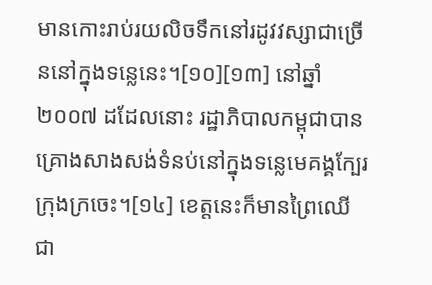មានកោះរាប់រយលិចទឹកនៅរដូវវស្សាជាច្រើននៅក្នុងទន្លេនេះ។[១០][១៣] នៅឆ្នាំ ២០០៧ ដដែលនោះ រដ្ឋាភិបាលកម្ពុជាបានគ្រោងសាងសង់ទំនប់នៅក្នុងទន្លេមេគង្គក្បែរក្រុងក្រចេះ។[១៤] ខេត្តនេះក៏មានព្រៃឈើជា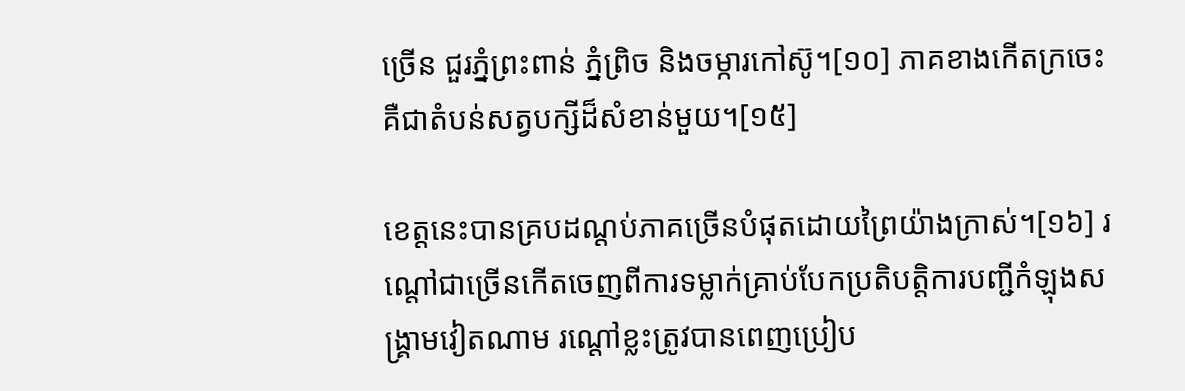ច្រើន ជួរភ្នំព្រះពាន់ ភ្នំព្រិច និងចម្ការកៅស៊ូ។[១០] ភាគខាងកើតក្រចេះគឺជាតំបន់សត្វបក្សីដ៏សំខាន់មួយ។[១៥]

ខេត្តនេះបានគ្របដណ្ដប់ភាគច្រើនបំផុតដោយព្រៃយ៉ាងក្រាស់។[១៦] រណ្ដៅជាច្រើនកើតចេញពីការទម្លាក់គ្រាប់បែកប្រតិបត្តិការបញ្ជីកំឡុងសង្គ្រាមវៀតណាម រណ្ដៅខ្លះត្រូវបានពេញប្រៀប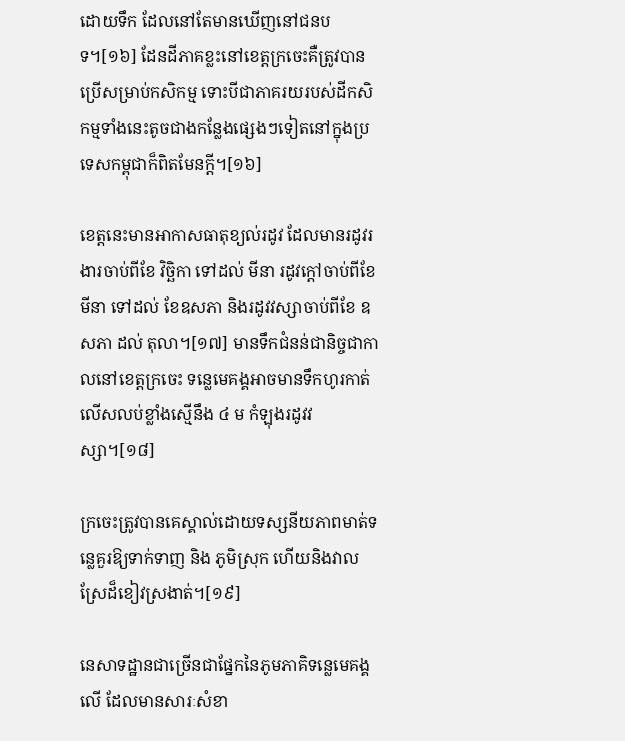ដោយទឹក ដែលនៅតែមានឃើញនៅជនបទ។[១៦] ដែនដីភាគខ្លះនៅខេត្តក្រចេះគឺត្រូវបានប្រើសម្រាប់កសិកម្ម ទោះបីជាភាគរយរបស់ដីកសិកម្មទាំងនេះតូចជាងកន្លែងផ្សេងៗទៀតនៅក្នុងប្រទេសកម្ពុជាក៏ពិតមែនក្ដី។[១៦]

ខេត្តនេះមានអាកាសធាតុខ្យល់រដូវ ដែលមានរដូវរងារចាប់ពីខែ វិច្ឆិកា ទៅដល់ មីនា រដូវក្ដៅចាប់ពីខែ មីនា ទៅដល់ ខែឧសភា និងរដូវវស្សាចាប់ពីខែ ឧសភា ដល់ តុលា។[១៧] មានទឹកជំនន់ជានិច្ចជាកាលនៅខេត្តក្រចេះ ទន្លេមេគង្គអាចមានទឹកហូរកាត់លើសលប់ខ្លាំងស្មើនឹង ៤ ម កំឡុងរដូវវស្សា។[១៨]

ក្រចេះត្រូវបានគេស្គាល់ដោយទស្សនីយភាពមាត់ទន្លេគួរឱ្យទាក់ទាញ និង ភូមិស្រុក ហើយនិងវាលស្រែដ៏ខៀវស្រងាត់។[១៩]

នេសាទដ្ឋានជាច្រើនជាផ្នែកនៃភូមភាគិទន្លេមេគង្គលើ ដែលមានសារៈសំខា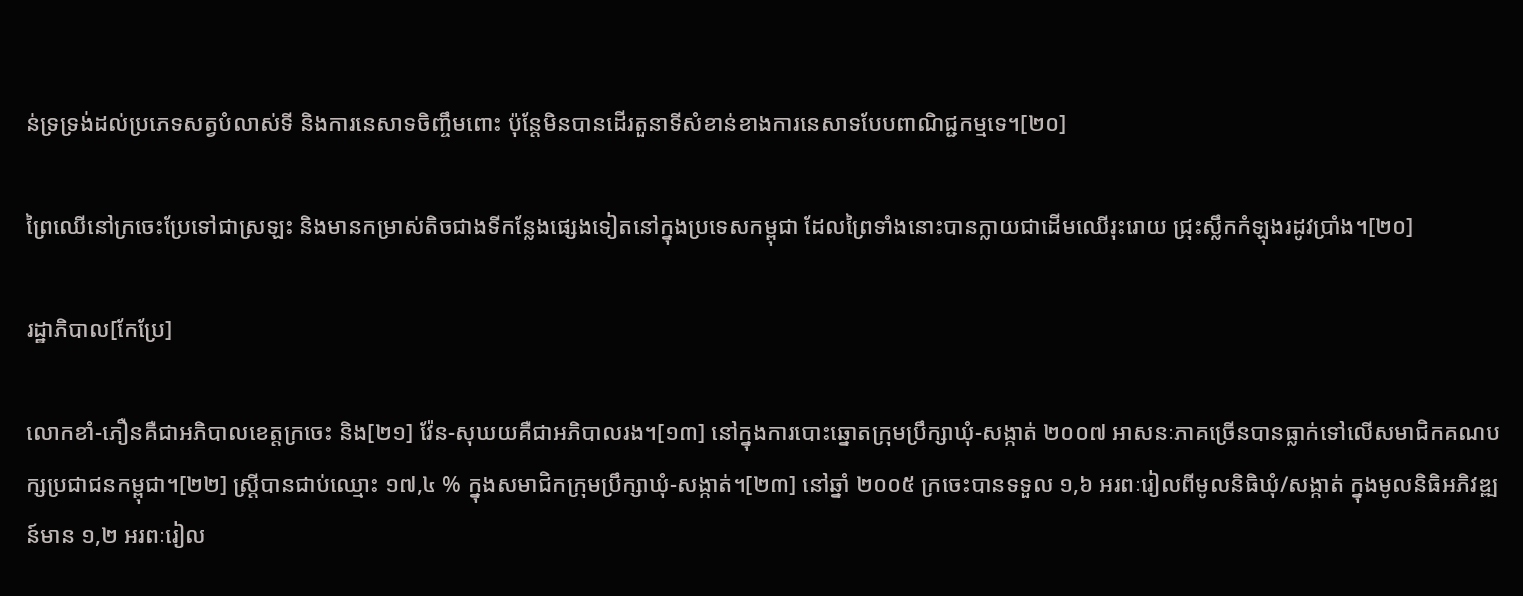ន់ទ្រទ្រង់ដល់ប្រភេទសត្វបំលាស់ទី និងការនេសាទចិញ្ចឹមពោះ ប៉ុន្តែមិនបានដើរតួនាទីសំខាន់ខាងការនេសាទបែបពាណិជ្ជកម្មទេ។[២០]

ព្រៃឈើនៅក្រចេះប្រែទៅជាស្រឡះ និងមានកម្រាស់តិចជាងទីកន្លែងផ្សេងទៀតនៅក្នុងប្រទេសកម្ពុជា ដែលព្រៃទាំងនោះបានក្លាយជាដើមឈើរុះរោយ ជ្រុះស្លឹកកំឡុងរដូវប្រាំង។[២០]

រដ្ឋាភិបាល[កែប្រែ]

លោកខាំ-ភឿនគឺជាអភិបាលខេត្តក្រចេះ និង[២១] វ៉ែន-សុឃយគឺជាអភិបាលរង។[១៣] នៅក្នុងការបោះឆ្នោតក្រុមប្រឹក្សាឃុំ-សង្កាត់ ២០០៧ អាសនៈភាគច្រើនបានធ្លាក់ទៅលើសមាជិកគណបក្សប្រជាជនកម្ពុជា។[២២] ស្ត្រីបានជាប់ឈ្មោះ ១៧,៤ % ក្នុងសមាជិកក្រុមប្រឹក្សាឃុំ-សង្កាត់។[២៣] នៅឆ្នាំ ២០០៥ ក្រចេះបានទទួល ១,៦ អរពៈរៀលពីមូលនិធិឃុំ/សង្កាត់ ក្នុងមូលនិធិអភិវឌ្ឍន៍មាន ១,២ អរពៈរៀល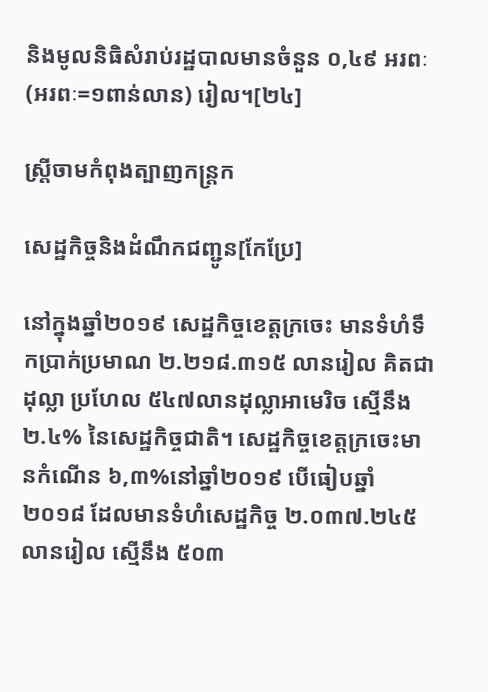និងមូលនិធិសំរាប់រដ្ឋបាលមានចំនួន ០,៤៩ អរពៈ (អរពៈ=១ពាន់លាន) រៀល។[២៤]

ស្ត្រីចាមកំពុងត្បាញកន្ត្រក

សេដ្ឋកិច្ចនិងដំណឹកជញ្ជូន[កែប្រែ]

នៅក្នុងឆ្នាំ២០១៩ សេដ្ឋកិច្ចខេត្តក្រចេះ មានទំហំទឹកប្រាក់ប្រមាណ ២.២១៨.៣១៥ លានរៀល គិតជាដុល្លា ប្រហែល ៥៤៧លានដុល្លាអាមេរិច ស្មើនឹង ២.៤% នៃសេដ្ឋកិច្ចជាតិ។ សេដ្ឋកិច្ចខេត្តក្រចេះមានកំណើន ៦,៣%នៅឆ្នាំ២០១៩ បើធៀបឆ្នាំ២០១៨ ដែលមានទំហំសេដ្ឋកិច្ច ២.០៣៧.២៤៥ លានរៀល ស្មើនឹង ៥០៣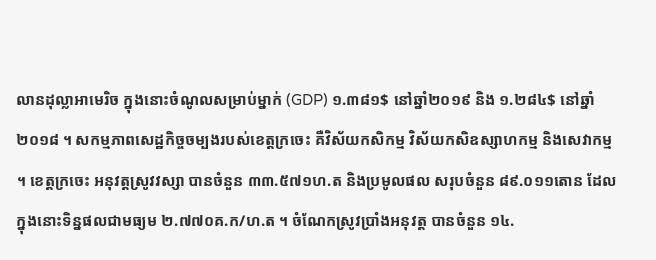លានដុល្លាអាមេរិច ក្នុងនោះចំណូលសម្រាប់ម្នាក់ (GDP) ១.៣៨១$ នៅឆ្នាំ២០១៩ និង ១.២៨៤$ នៅឆ្នាំ២០១៨ ។ សកម្មភាពសេដ្ឋកិច្ចចម្បងរបស់ខេត្តក្រចេះ គឺវិស័យកសិកម្ម វិស័យកសិឧស្សាហកម្ម និងសេវាកម្ម ។ ខេត្តក្រចេះ អនុវត្តស្រូវវស្សា បានចំនួន ៣៣.៥៧១ហ.ត និងប្រមូលផល សរុបចំនួន ៨៩.០១១តោន ដែលក្នុងនោះទិន្នផលជាមធ្យម ២.៧៧០គ.ក/ហ.ត ។ ចំណែកស្រូវប្រាំងអនុវត្ត បានចំនួន ១៤.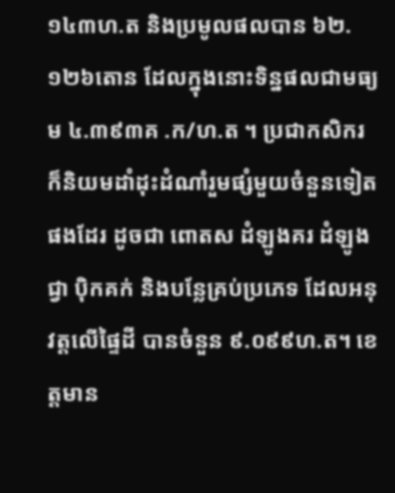១៤៣ហ.ត និងប្រមូលផលបាន ៦២.១២៦តោន ដែលក្នុងនោះទិន្នផលជាមធ្យម ៤.៣៩៣គ .ក/ហ.ត ។ ប្រជាកសិករ ក៏និយមដាំដុះដំណាំរួមផ្សំមួយចំនួនទៀតផងដែរ ដូចជា ពោតស ដំឡូងគរ ដំឡូងជ្វា ប៉ិកគក់ និងបន្លែគ្រប់ប្រភេទ ដែលអនុវត្តលើផ្ទៃដី បានចំនួន ៩.០៩៩ហ.ត។ ខេត្តមាន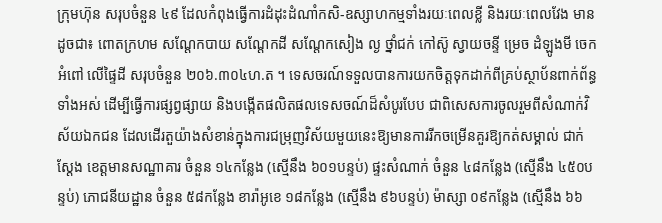ក្រុមហ៊ុន សរុបចំនួន ៤៩ ដែលកំពុងធ្វើការដំដុះដំណាំកសិ-ឧស្សាហកម្មទាំងរយៈពេលខ្លី និងរយៈពេលវែង មានដូចជា៖ ពោតក្រហម សណ្តែកបាយ សណ្តែកដី សណ្តែកសៀង ល្ង ថ្នាំជក់ កៅស៊ូ ស្វាយចន្ទី ម្រេច ដំឡូងមី ចេក អំពៅ លើផ្ទៃដី សរុបចំនួន ២០៦.៣០៤ហ.ត ។ ទេសចរណ៍ទទួលបានការយកចិត្តទុកដាក់ពីគ្រប់ស្ថាប័នពាក់ព័ន្ធទាំងអស់ ដើម្បីធ្វើការផ្សព្វផ្សាយ និងបង្កើតផលិតផលទេសចណ៍ដ៏សំបូរបែប ជាពិសេសការចូលរួមពីសំណាក់វិស័យឯកជន ដែលដើរតួយ៉ាងសំខាន់ក្នុងការជម្រុញវិស័យមួយនេះឱ្យមានការរីកចម្រើនគួរឱ្យកត់សម្គាល់ ជាក់ស្តែង ខេត្តមានសណ្ឋាគារ ចំនួន ១៤កន្លែង (ស្មើនឹង ៦០១បន្ទប់) ផ្ទះសំណាក់ ចំនួន ៤៨កន្លែង (ស្មើនឹង ៤៥០បន្ទប់) ភោជនីយដ្ឋាន ចំនួន ៥៨កន្លែង ខារ៉ាអូខេ ១៨កន្លែង (ស្មើនឹង ៩៦បន្ទប់) ម៉ាស្សា ០៩កន្លែង (ស្មើនឹង ៦៦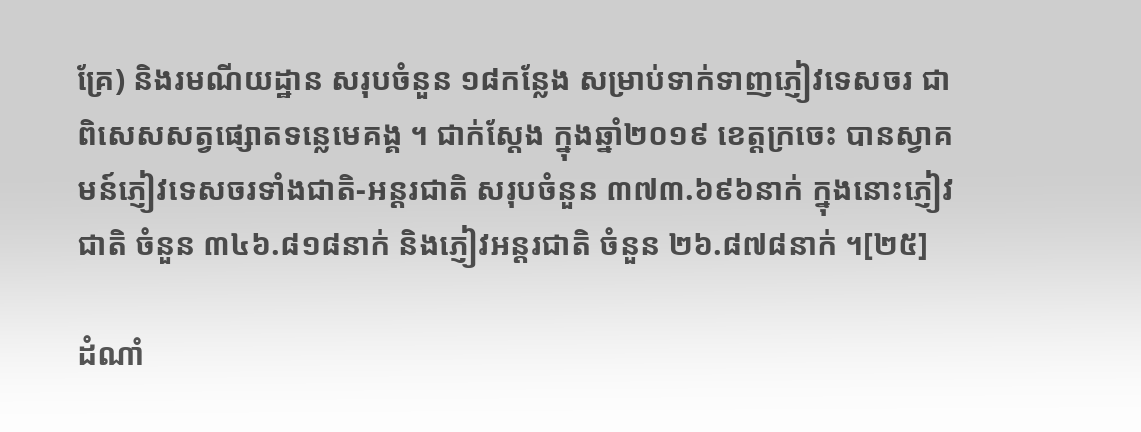គ្រែ) និងរមណីយដ្ឋាន សរុបចំនួន ១៨កន្លែង សម្រាប់ទាក់ទាញភ្ញៀវទេសចរ ជាពិសេសសត្វផ្សោតទន្លេមេគង្គ ។ ជាក់ស្តែង ក្នុងឆ្នាំ២០១៩ ខេត្តក្រចេះ បានស្វាគមន៍ភ្ញៀវទេសចរទាំងជាតិ-អន្តរជាតិ សរុបចំនួន ៣៧៣.៦៩៦នាក់ ក្នុងនោះភ្ញៀវជាតិ ចំនួន ៣៤៦.៨១៨នាក់ និងភ្ញៀវអន្តរជាតិ ចំនួន ២៦.៨៧៨នាក់ ។[២៥]

ដំណាំ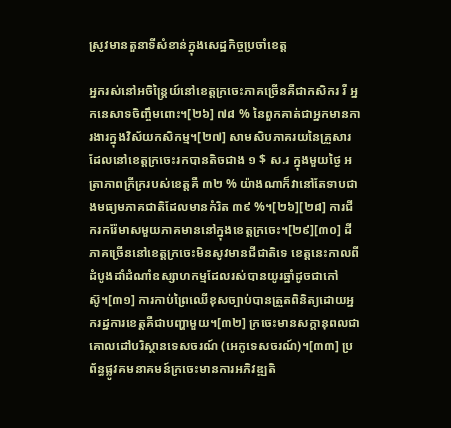ស្រូវមានតួនាទីសំខាន់ក្នុងសេដ្ឋកិច្ចប្រចាំខេត្ត

អ្នករស់នៅអចិន្ត្រៃយ៍នៅខេត្តក្រចេះភាគច្រើនគឺជាកសិករ រឺ អ្នកនេសាទចិញ្ចឹមពោះ។[២៦] ៧៨ % នៃពួកគាត់ជាអ្នកមានការងារក្នុងវិស័យកសិកម្ម។[២៧] សាមសិបភាគរយនៃគ្រួសារដែលនៅខេត្តក្រចេះរកបានតិចជាង ១ $ ស.រ ក្នុងមួយថ្ងៃ អត្រាភាពក្រីក្ររបស់ខេត្តគឺ ៣២ % យ៉ាងណាក៏វានៅតែទាបជាងមធ្យមភាគជាតិដែលមានកំរិត ៣៩ %។[២៦][២៨] ការជីករករ៉ែមាសមួយភាគមាននៅក្នុងខេត្តក្រចេះ។[២៩][៣០] ដីភាគច្រើននៅខេត្តក្រចេះមិនសូវមានជីជាតិទេ ខេត្តនេះកាលពីដំបូងដាំដំណាំឧស្សាហកម្មដែលរស់បានយូរឆ្នាំដូចជាកៅស៊ូ។[៣១] ការកាប់ព្រៃឈើខុសច្បាប់បានត្រួតពិនិត្យដោយអ្នករដ្ឋការខេត្តគឺជាបញ្ហាមួយ។[៣២] ក្រចេះមានសក្ដានុពលជាគោលដៅបរិស្ថានទេសចរណ៍ (អេកូទេសចរណ៍)។[៣៣] ប្រព័ន្ធផ្លូវគមនាគមន៍ក្រចេះមានការអភិវឌ្ឍតិ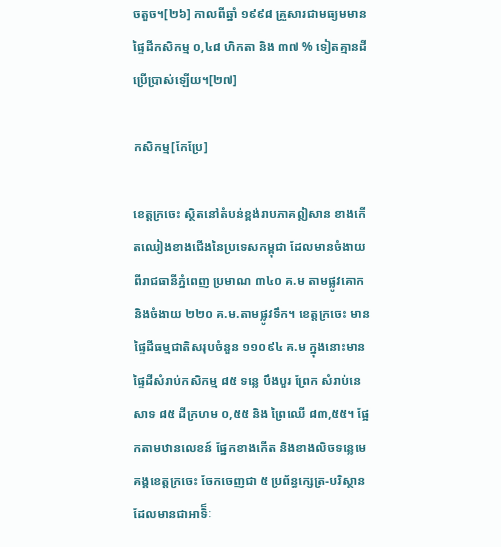ចតួច។[២៦] កាលពីឆ្នាំ ១៩៩៨ គ្រួសារជាមធ្យមមានផ្ទៃដីកសិកម្ម ០,៤៨ ហិកតា និង ៣៧ % ទៀតគ្មានដីប្រើប្រាស់ឡើយ។[២៧]

កសិកម្ម[កែប្រែ]

ខេត្តក្រចេះ ស្ថិតនៅតំបន់ខ្ពង់រាបភាគឦសាន ខាងកើតឈៀងខាងជើងនៃប្រទេសកម្ពុជា ដែលមានចំងាយពីរាជធានីភ្នំពេញ ប្រមាណ ៣៤០ គ.ម តាមផ្លូវគោក និងចំងាយ ២២០ គ.ម.តាមផ្លូវទឹក។ ខេត្តក្រចេះ មានផៃ្ទដីធម្មជាតិសរុបចំនួន ១១០៩៤ គ.ម ក្នុងនោះមានផៃ្ទដីសំរាប់កសិកម្ម ៨៥ ទនេ្ល បឹងបួរ ព្រែក សំរាប់នេសាទ ៨៥ ដីក្រហម ០,៥៥ និង ព្រៃឈើ ៨៣,៥៥។ ផែ្អកតាមឋានលេខន៍ ផែ្នកខាងកើត និងខាងលិចទនេ្លមេគង្គខេត្តក្រចេះ ចែកចេញជា ៥ ប្រព័ន្ធកេ្សត្រ-បរិស្ថាន ដែលមានជាអាទិ៏ៈ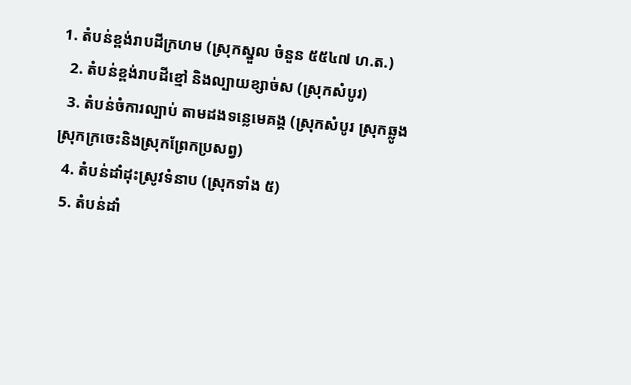1. តំបន់ខ្ពង់រាបដីក្រហម (ស្រុកស្នួល ចំនួន ៥៥៤៧ ហ.ត.)
  2. តំបន់ខ្ពង់រាបដីខ្មៅ និងល្បាយខ្សាច់ស (ស្រុកសំបូរ)
  3. តំបន់ចំការល្បាប់ តាមដងទនេ្លមេគង្គ (ស្រុកសំបូរ ស្រុកឆ្លូង ស្រុកក្រចេះនិងស្រុកព្រែកប្រសព្វ)
  4. តំបន់ដាំដុះស្រូវទំនាប (ស្រុកទាំង ៥)
  5. តំបន់ដាំ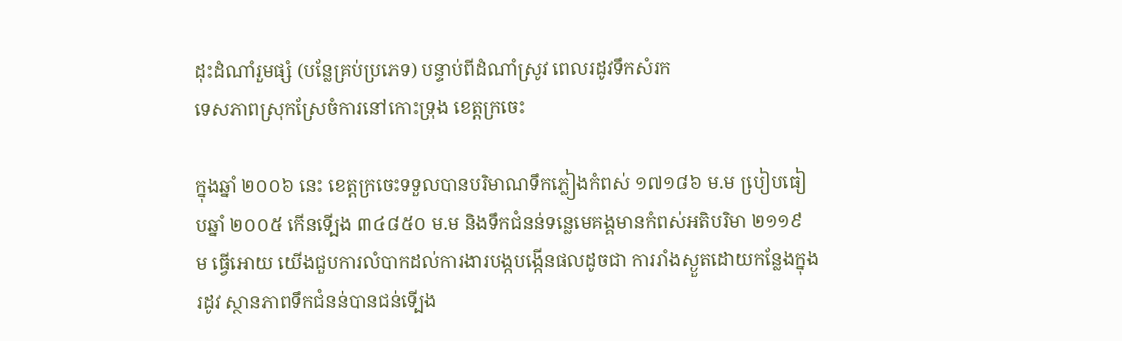ដុះដំណាំរួមផ្សំ (បនែ្លគ្រប់ប្រភេទ) បន្ទាប់ពីដំណាំស្រូវ ពេលរដូវទឹកសំរក
ទេសភាពស្រុកស្រែចំការនៅកោះទ្រុង ខេត្តក្រចេះ

ក្នុងឆ្នាំ ២០០៦ នេះ ខេត្តក្រចេះទទួលបានបរិមាណទឹកភ្លៀងកំពស់ ១៧១៨៦ ម.ម បៀ្របធៀបឆ្នាំ ២០០៥ កើនទើ្បង ៣៤៨៥០ ម.ម និងទឹកជំនន់ទនេ្លមេគង្គមានកំពស់អតិបរិមា ២១១៩ ម ធ្វើអោយ យើងជួបការលំបាកដល់ការងារបង្កបង្កើនផលដូចជា ការរាំងស្ងួតដោយកនែ្លងក្នុងរដូវ ស្ថានភាពទឹកជំនន់បានជន់ទើ្បង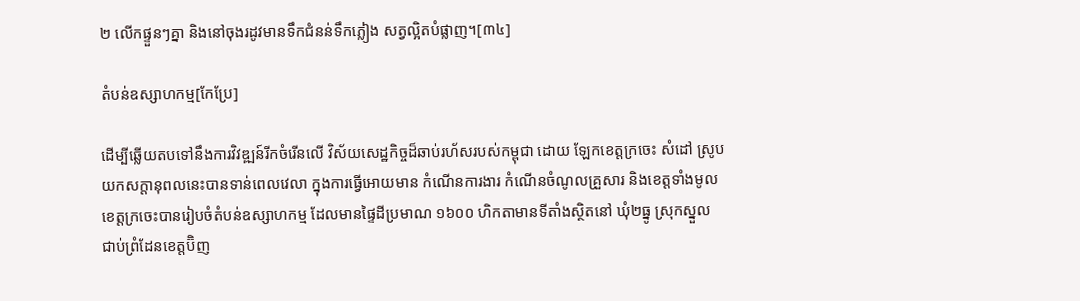២ លើកផ្ទួនៗគ្នា និងនៅចុងរដូវមានទឹកជំនន់ទឹកភ្លៀង សត្វល្អិតបំផ្លាញ។[៣៤]

តំបន់ឧស្សាហកម្ម[កែប្រែ]

ដើម្បីឆ្លើយតបទៅនឹងការវិវឌ្ឍន៍រីកចំរើនលើ វិស័យសេដ្ឋកិច្ចដ៏ឆាប់រហ័សរបស់កម្ពុជា ដោយ ឡែកខេត្តក្រចេះ សំដៅ ស្រូបយកសក្តានុពលនេះបានទាន់ពេលវេលា ក្នុងការធ្វើអោយមាន កំណើនការងារ កំណើនចំណូលគ្រួសារ និងខេត្តទាំងមូល ខេត្តក្រចេះបានរៀបចំតំបន់ឧស្សាហកម្ម ដែលមានផៃ្ទដីប្រមាណ ១៦០០ ហិកតាមានទីតាំងស្ថិតនៅ ឃុំ២ធ្នូ ស្រុកស្នួល ជាប់ព្រំដែនខេត្តប៊ិញ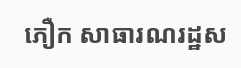ភឿក សាធារណរដ្ឋស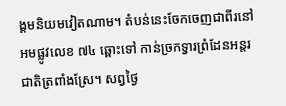ង្គមនិយមវៀតណាម។ តំបន់នេះចែកចេញជាពីរនៅអមផ្លូវលេខ ៧៤ ឆ្ពោះទៅ កាន់ច្រកទ្វារព្រំដែនអន្តរជាតិត្រពាំងស្រែ។ សព្វថៃ្ង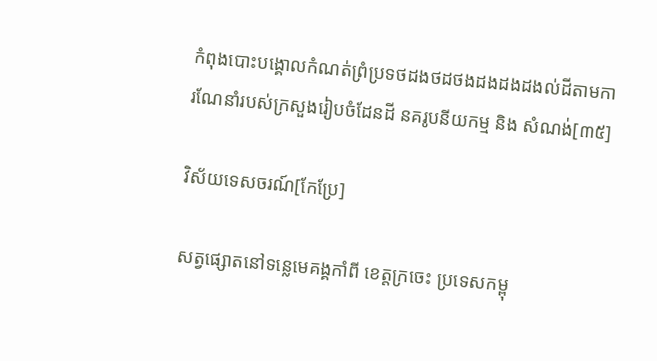កំពុងបោះបង្គោលកំណត់ព្រំប្រទថដងថដថងដងដងដងល់ដីតាមការណែនាំរបស់ក្រសួងរៀបចំដែនដី នគរូបនីយកម្ម និង សំណង់[៣៥]

វិស័យទេសចរណ៍[កែប្រែ]

សត្វផ្សោតនៅទន្លេមេគង្គកាំពី ខេត្តក្រចេះ ប្រទេសកម្ពុ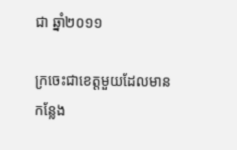ជា ឆ្នាំ២០១១

ក្រចេះជាខេត្តមួយដែលមានកន្លែង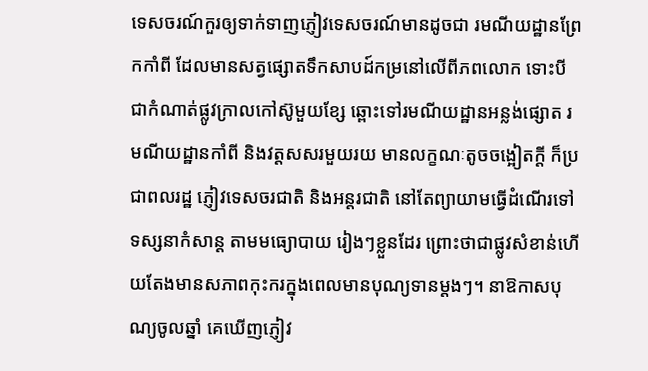ទេសចរណ៍កួរឲ្យទាក់ទាញភ្ញៀវទេសចរណ៍មានដូចជា រមណីយដ្ឋានព្រែកកាំពី ដែលមានសត្វផ្សោតទឹកសាបដ៍កម្រនៅលើពីភពលោក ទោះបីជាកំណាត់ផ្លូវក្រាលកៅស៊ូមួយខ្សែ ឆ្ពោះទៅរមណីយដ្ឋានអន្លង់ផ្សោត រមណីយដ្ឋានកាំពី និងវត្តសសរមួយរយ មានលក្ខណៈតូចចង្អៀតក្តី ក៏ប្រជាពលរដ្ឋ ភ្ញៀវទេសចរជាតិ និងអន្តរជាតិ នៅតែព្យាយាមធ្វើដំណើរទៅទស្សនាកំសាន្ត តាមមធ្យោបាយ រៀងៗខ្លួនដែរ ព្រោះថាជាផ្លូវសំខាន់ហើយតែងមានសភាពកុះករក្នុងពេលមានបុណ្យទានម្តងៗ។ នាឱកាសបុណ្យចូលឆ្នាំ គេឃើញភ្ញៀវ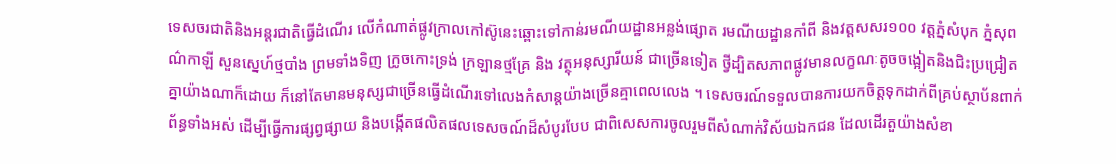ទេសចរជាតិនិងអន្តរជាតិធ្វើដំណើរ លើកំណាត់ផ្លូវក្រាលកៅស៊ូនេះឆ្ពោះទៅកាន់រមណីយដ្ឋានអន្លង់ផ្សោត រមណីយដ្ឋានកាំពី និងវត្តសសរ១០០ វត្តភ្នំសំបុក ភ្នំសុពណ៌កាឡី សួនស្នេហ៍ថ្មបាំង ព្រមទាំងទិញ ក្រូចកោះទ្រង់ ក្រឡានថ្មគ្រែ និង វត្ថុអនុស្សារីយន៍ ជាច្រើនទៀត ថ្វីដ្បិតសភាពផ្លូវមានលក្ខណៈតូចចង្អៀតនិងជិះប្រជ្រៀតគ្នាយ៉ាងណាក៏ដោយ ក៏នៅតែមានមនុស្សជាច្រើនធ្វើដំណើរទៅលេងកំសាន្តយ៉ាងច្រើនគ្មាពេលលេង ។ ទេសចរណ៍ទទួលបានការយកចិត្តទុកដាក់ពីគ្រប់ស្ថាប័នពាក់ព័ន្ធទាំងអស់ ដើម្បីធ្វើការផ្សព្វផ្សាយ និងបង្កើតផលិតផលទេសចណ៍ដ៏សំបូរបែប ជាពិសេសការចូលរួមពីសំណាក់វិស័យឯកជន ដែលដើរតួយ៉ាងសំខា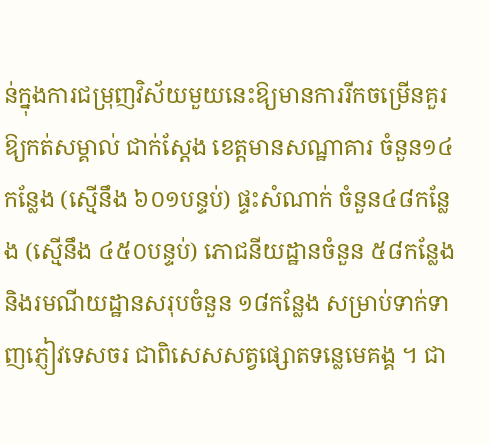ន់ក្នុងការជម្រុញវិស័យមួយនេះឱ្យមានការរីកចម្រើនគួរឱ្យកត់សម្គាល់ ជាក់ស្តែង ខេត្តមានសណ្ឋាគារ ចំនួន១៤កន្លែង (ស្មើនឹង ៦០១បន្ទប់) ផ្ទះសំណាក់ ចំនួន៤៨កន្លែង (ស្មើនឹង ៤៥០បន្ទប់) ភោជនីយដ្ឋានចំនួន ៥៨កន្លែង និងរមណីយដ្ឋានសរុបចំនួន ១៨កន្លែង សម្រាប់ទាក់ទាញភ្ញៀវទេសចរ ជាពិសេសសត្វផ្សោតទន្លេមេគង្គ ។ ជា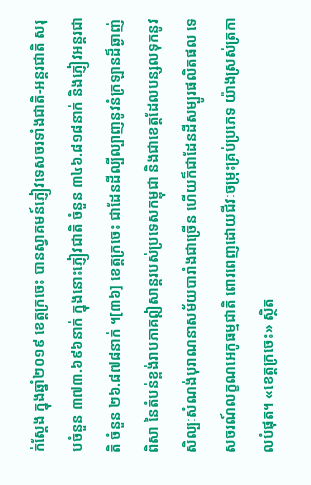ក់ស្តែង ក្នុងឆ្នាំ២០១៩ ខេត្តក្រចេះ បានស្វាគមន៍ភ្ញៀវទេសចរទាំងជាតិ-អន្តរជាតិ សរុបចំនួន ៣៧៣.៦៩៦នាក់ ក្នុងនោះភ្ញៀវជាតិ ចំនួន ៣៤៦.៨១៨នាក់ និងភ្ញៀវអន្តរជាតិ ចំនួន ២៦.៨៧៨នាក់ ។[៣៦] ខេត្តក្រចេះ ជាដែនដីល្បីល្បាញនូវនំក្រឡានដ៏ឆ្ងាញ់ពិសា នៃតំបន់ខ្ពង់រាបភាគឦសាន្តរបស់ប្រទេសកម្ពុជា និងជាខេត្តដែលបន្សលទុកនូវសិល្បៈសំណង់បុរាណនាសម័យបារាំងជាច្រើន ហើយក៏ជាដែនដីសម្បូរផលិតផល ទេសចរណ៍លក្ខណអេកូធម្មជាតិ ពោរពេញដោយជីវៈចម្រុះគ្រប់ប្រភេទ យ៉ាងស្រស់ត្រកាលបំផុត។ «ខេត្តក្រចេះ» ស្ថិត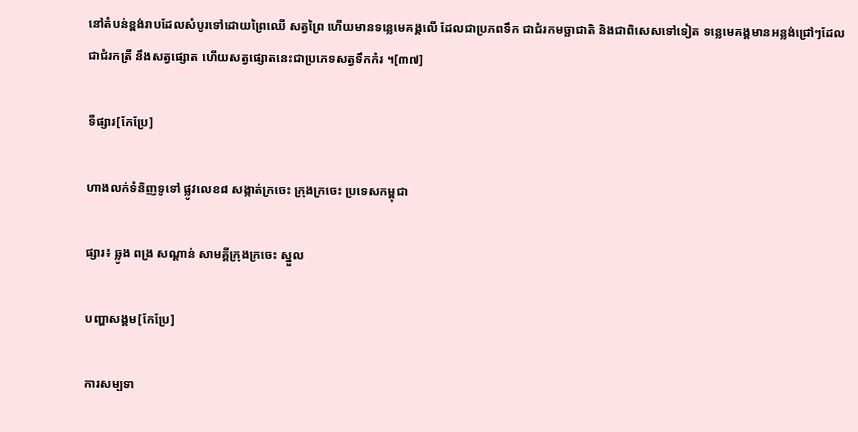នៅតំបន់ខ្ពង់រាបដែលសំបូរទៅដោយព្រៃឈើ សត្វព្រៃ ហើយមានទន្លេមេគង្គលើ ដែលជាប្រភពទឹក ជាជំរកមច្ឆាជាតិ និងជាពិសេសទៅទៀត ទន្លេមេគង្គមានអន្លង់ជ្រៅៗដែលជាជំរកត្រី នឹងសត្វផ្សោត ហើយសត្វផ្សោតនេះជាប្រភេទសត្វទឹកកំរ ។[៣៧]

ទីផ្សារ[កែប្រែ]

ហាងលក់ទំនិញទូទៅ ផ្លូវលេខ៨ សង្កាត់ក្រចេះ ក្រុងក្រចេះ ប្រទេសកម្ពុជា

ផ្សារ៖ ឆ្លូង ពង្រ សណ្ដាន់ សាមគ្គីក្រុងក្រចេះ ស្នួល

បញ្ហាសង្គម[កែប្រែ]

ការសម្បទា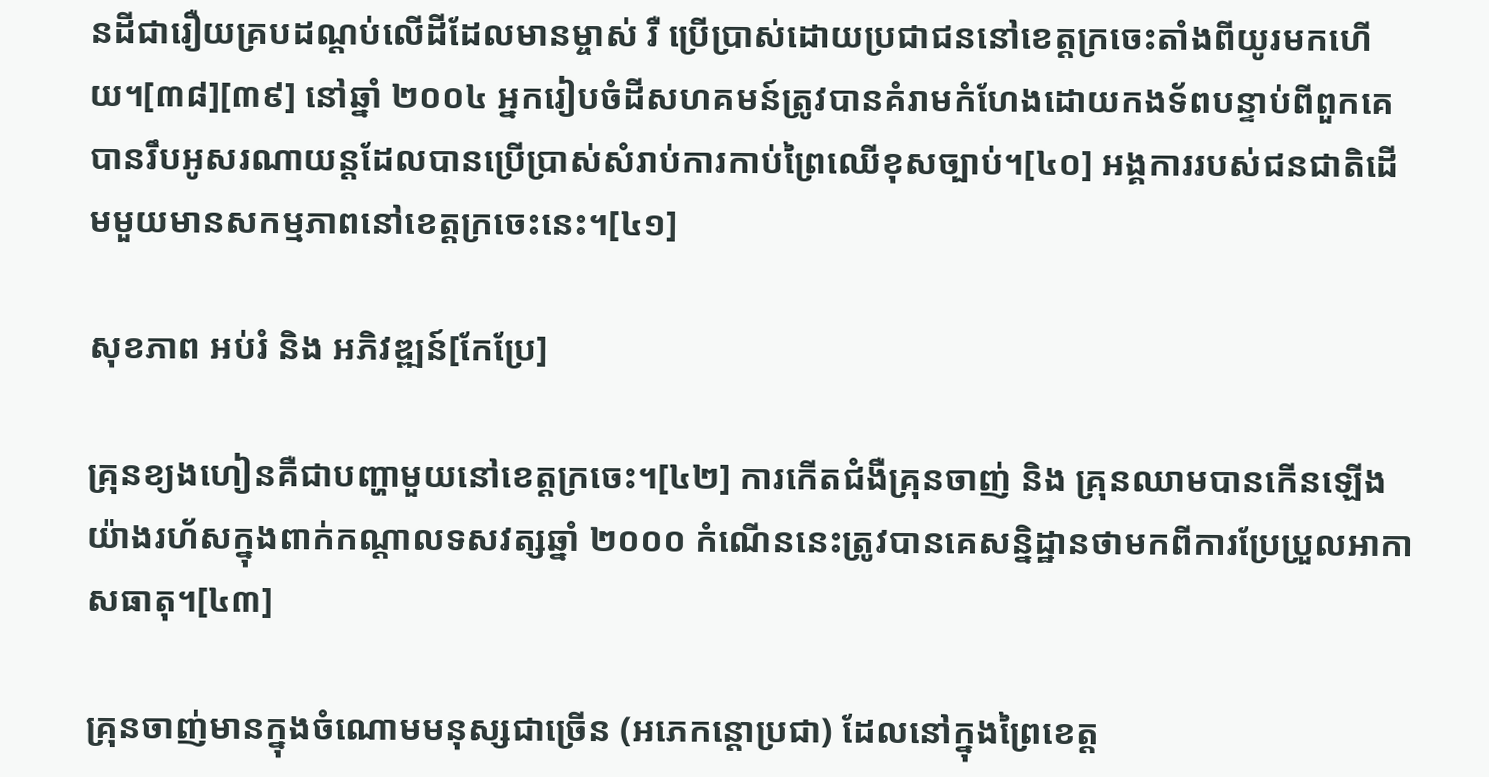នដីជារឿយគ្របដណ្ដប់លើដីដែលមានម្ចាស់ រឺ ប្រើប្រាស់ដោយប្រជាជននៅខេត្តក្រចេះតាំងពីយូរមកហើយ។[៣៨][៣៩] នៅឆ្នាំ ២០០៤ អ្នករៀបចំដីសហគមន៍ត្រូវបានគំរាមកំហែងដោយកងទ័ពបន្ទាប់ពីពួកគេបានរឹបអូសរណាយន្តដែលបានប្រើប្រាស់សំរាប់ការកាប់ព្រៃឈើខុសច្បាប់។[៤០] អង្គការរបស់ជនជាតិដើមមួយមានសកម្មភាពនៅខេត្តក្រចេះនេះ។[៤១]

សុខភាព អប់រំ និង អភិវឌ្ឍន៍[កែប្រែ]

គ្រុនខ្យងហៀនគឺជាបញ្ហាមួយនៅខេត្តក្រចេះ។[៤២] ការកើតជំងឺគ្រុនចាញ់ និង គ្រុនឈាមបានកើនឡើងយ៉ាងរហ័សក្នុងពាក់កណ្ដាលទសវត្សឆ្នាំ ២០០០ កំណើននេះត្រូវបានគេសន្និដ្ឋានថាមកពីការប្រែប្រួលអាកាសធាតុ។[៤៣]

គ្រុនចាញ់មានក្នុងចំណោមមនុស្សជាច្រើន (អភេកន្តោប្រជា) ដែលនៅក្នុងព្រៃខេត្ត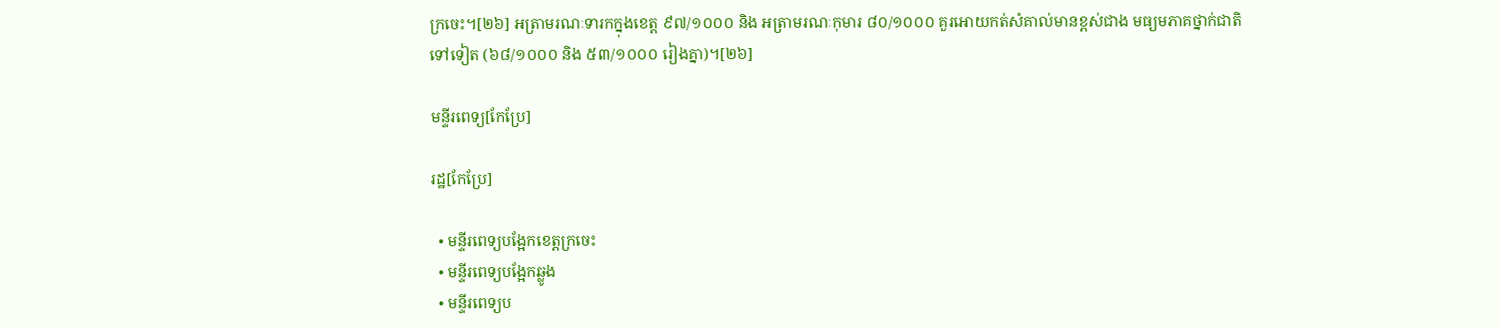ក្រចេះ។[២៦] អត្រាមរណៈទារកក្នុងខេត្ត ៩៧/១០០០ និង អត្រាមរណៈកុមារ ៨០/១០០០ គួរអោយកត់សំគាល់មានខ្ពស់ជាង មធ្យមភាគថ្នាក់ជាតិទៅទៀត (៦៨/១០០០ និង ៥៣/១០០០ រៀងគ្នា)។[២៦]

មន្ទីរពេទ្យ[កែប្រែ]

រដ្ឋ[កែប្រែ]

  • មន្ទីរពេទ្យបង្អែកខេត្តក្រចេះ
  • មន្ទីរពេទ្យបង្អែកឆ្លូង
  • មន្ទីរពេទ្យប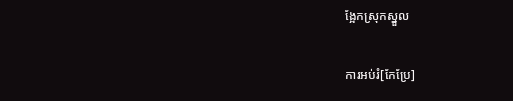ង្អែកស្រុកស្នួល

ការអប់រំ[កែប្រែ]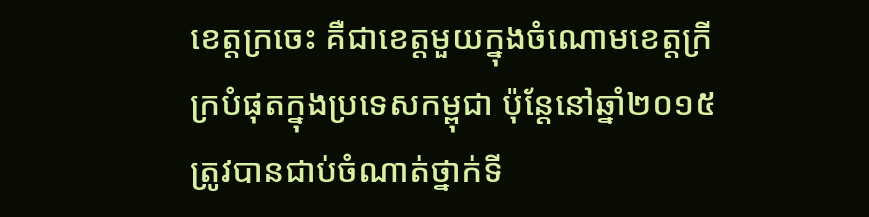ខេត្តក្រចេះ គឺជាខេត្តមួយក្នុងចំណោមខេត្តក្រីក្របំផុតក្នុងប្រទេសកម្ពុជា ប៉ុន្តែនៅឆ្នាំ២០១៥ ត្រូវបានជាប់ចំណាត់ថ្នាក់ទី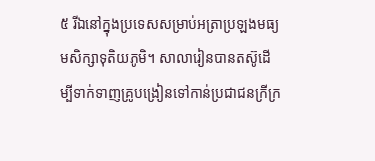៥ រីឯនៅក្នុងប្រទេសសម្រាប់អត្រាប្រឡងមធ្យមសិក្សាទុតិយភូមិ។ សាលារៀនបានតស៊ូដើម្បីទាក់ទាញគ្រូបង្រៀនទៅកាន់ប្រជាជនក្រីក្រ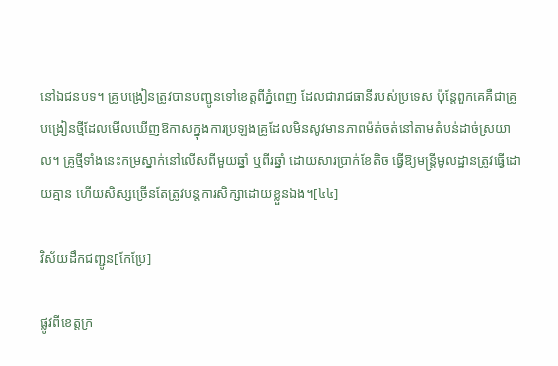នៅឯជនបទ។ គ្រូបង្រៀនត្រូវបានបញ្ជូនទៅខេត្តពីភ្នំពេញ ដែលជារាជធានីរបស់ប្រទេស ប៉ុន្តែពួកគេគឺជាគ្រូបង្រៀនថ្មីដែលមើលឃើញឱកាសក្នុងការប្រឡងគ្រូដែលមិនសូវមានភាពម៉ត់ចត់នៅតាមតំបន់ដាច់ស្រយាល។ គ្រូថ្មីទាំងនេះកម្រស្នាក់នៅលើសពីមួយឆ្នាំ ឬពីរឆ្នាំ ដោយសារប្រាក់ខែតិច ធ្វើឱ្យមន្ត្រីមូលដ្ឋានត្រូវធ្វើដោយគ្មាន ហើយសិស្សច្រើនតែត្រូវបន្តការសិក្សាដោយខ្លួនឯង។[៤៤]

វិស័យដឹកជញ្ជូន[កែប្រែ]

ផ្លូវពីខេត្តក្រ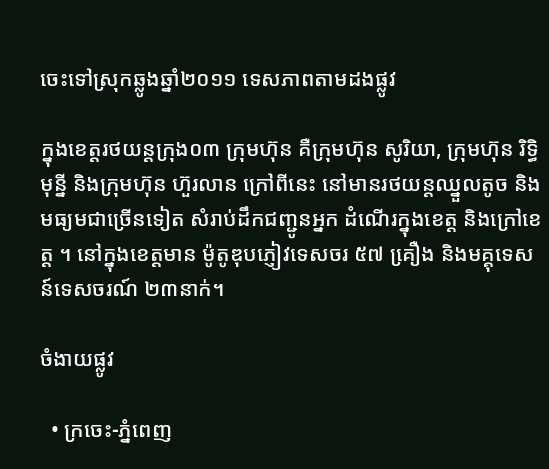ចេះទៅស្រុកឆ្លូងឆ្នាំ២០១១ ទេសភាពតាមដងផ្លូវ

ក្នុងខេត្តរថយន្តក្រុង០៣ ក្រុមហ៊ុន គឺក្រុមហ៊ុន សូរិយា, ក្រុមហ៊ុន រិទ្ធិមុន្នី និងក្រុមហ៊ុន ហ៊ួរលាន ក្រៅពីនេះ នៅមានរថយន្តឈ្នួលតូច និងមធ្យមជាច្រើនទៀត សំរាប់ដឹកជញ្ជូនអ្នក ដំណើរក្នុងខេត្ត និងក្រៅខេត្ត ។ នៅក្នុងខេត្តមាន ម៉ូតូឌុបភ្ញៀវទេសចរ ៥៧ គឿ្រង និងមគ្គុទេសន៍ទេសចរណ៍ ២៣នាក់។

ចំងាយផ្លូវ

  • ក្រចេះ-ភ្នំពេញ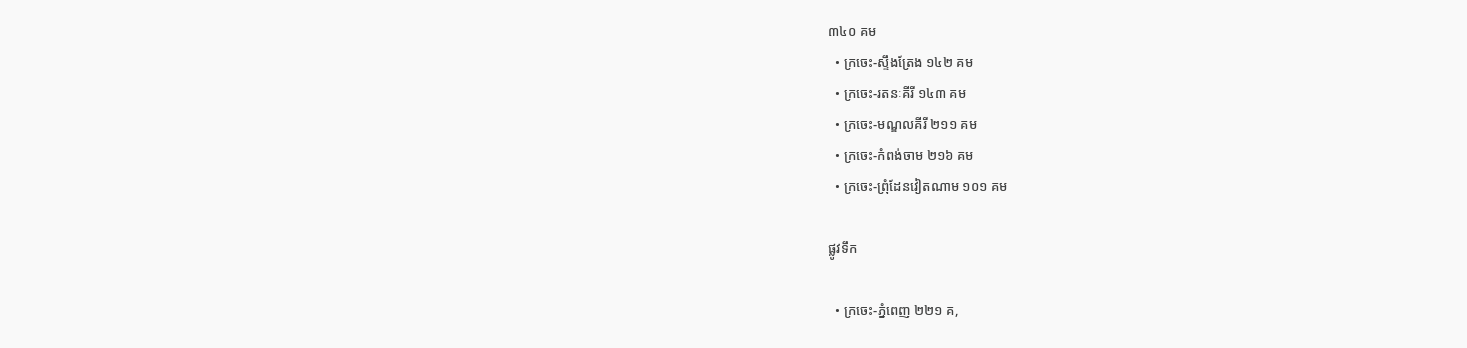៣៤០ គម
  • ក្រចេះ-ស្ទឹងត្រែង ១៤២ គម
  • ក្រចេះ-រតនៈគីរី ១៤៣ គម
  • ក្រចេះ-មណ្ឌលគីរី ២១១ គម
  • ក្រចេះ-កំពង់ចាម ២១៦ គម
  • ក្រចេះ-ព្រុំដែនវៀតណាម ១០១ គម

ផ្លូវទឹក

  • ក្រចេះ-ភ្នំពេញ ២២១ គ,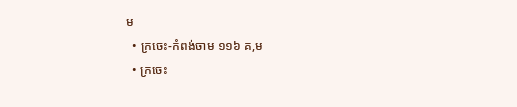ម
  • ក្រចេះ-កំពង់ចាម ១១៦ គ,ម
  • ក្រចេះ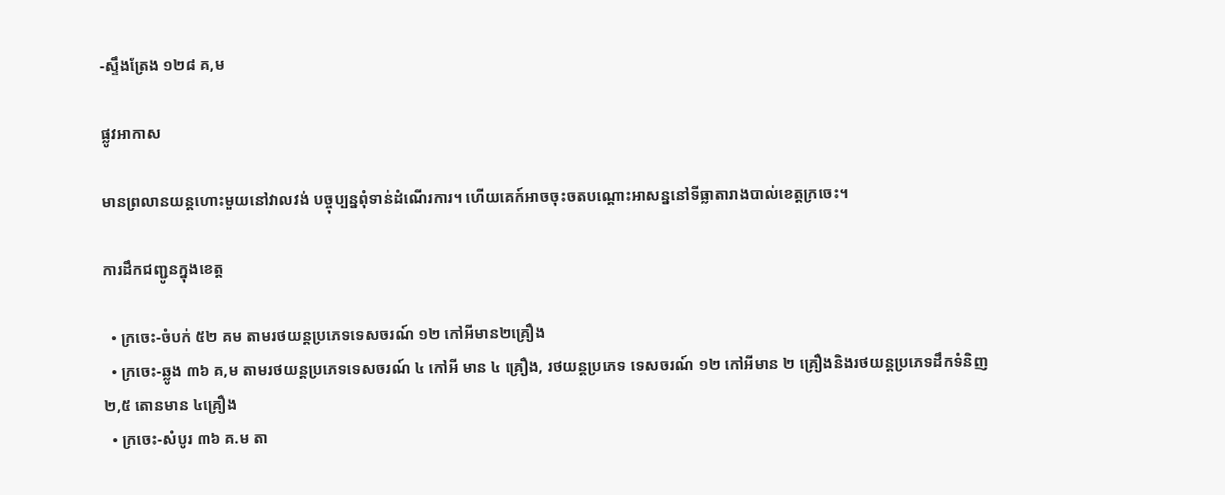-ស្ទឹងត្រែង ១២៨ គ,ម

ផ្លូវអាកាស

មានព្រលានយន្តហោះមួយនៅវាលវង់ បច្ចុប្បន្នពុំទាន់ដំណើរការ។ ហើយគេក៍អាចចុះចតបណ្ដោះអាសន្ននៅទីធ្លាតារាងបាល់ខេត្តក្រចេះ។

ការដឹកជញ្ជូនក្នុងខេត្ត

  • ក្រចេះ-ចំបក់ ៥២ គម តាមរថយន្តប្រភេទទេសចរណ៍ ១២ កៅអីមាន២គ្រឿង
  • ក្រចេះ-ឆ្លូង ៣៦ គ,ម តាមរថយន្តប្រភេទទេសចរណ៍ ៤ កៅអី មាន ៤ គ្រឿង, រថយន្តប្រភេទ ទេសចរណ៍ ១២ កៅអីមាន ២ គ្រឿងនិងរថយន្តប្រភេទដឹកទំនិញ ២,៥ តោនមាន ៤គ្រឿង
  • ក្រចេះ-សំបូរ ៣៦ គ.ម តា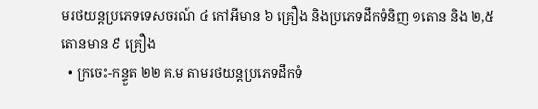មរថយន្តប្រភេទទេសចរណ៍ ៤ កៅអីមាន ៦ គ្រឿង និងប្រភេទដឹកទំនិញ ១តោន និង ២,៥ តោនមាន ៩ គ្រឿង
  • ក្រចេះ-កន្ទួត ២២ គ.ម តាមរថយន្តប្រភេទដឹកទំ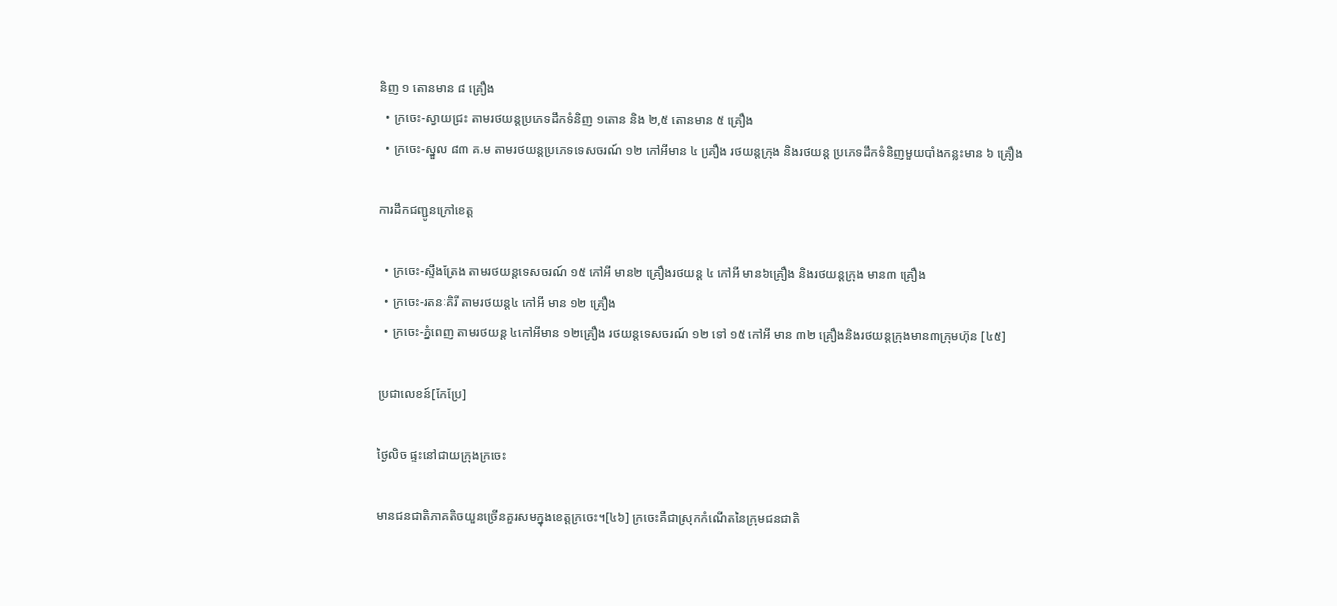និញ ១ តោនមាន ៨ គ្រឿង
  • ក្រចេះ-ស្វាយជ្រះ តាមរថយន្តប្រភេទដឹកទំនិញ ១តោន និង ២,៥ តោនមាន ៥ គ្រឿង
  • ក្រចេះ-ស្នួល ៨៣ គ.ម តាមរថយន្តប្រភេទទេសចរណ៍ ១២ កៅអីមាន ៤ គឿ្រង រថយន្តក្រុង និងរថយន្ត ប្រភេទដឹកទំនិញមួយបាំងកន្លះមាន ៦ គ្រឿង

ការដឹកជញ្ជូនក្រៅខេត្ត

  • ក្រចេះ-ស្ទឹងត្រែង តាមរថយន្តទេសចរណ៍ ១៥ កៅអី មាន២ គ្រឿងរថយន្ត ៤ កៅអី មាន៦គ្រឿង និងរថយន្តក្រុង មាន៣ គ្រឿង
  • ក្រចេះ-រតនៈគិរី តាមរថយន្ត៤ កៅអី មាន ១២ គ្រឿង
  • ក្រចេះ-ភ្នំពេញ តាមរថយន្ត ៤កៅអីមាន ១២គ្រឿង រថយន្តទេសចរណ៍ ១២ ទៅ ១៥ កៅអី មាន ៣២ គ្រឿងនិងរថយន្តក្រុងមាន៣ក្រុមហ៊ុន [៤៥]

ប្រជាលេខន៍[កែប្រែ]

ថ្ងៃលិច ផ្ទះនៅជាយក្រុងក្រចេះ

មានជនជាតិភាគតិចយួនច្រើនគួរសមក្នុងខេត្តក្រចេះ។[៤៦] ក្រចេះគឺជាស្រុកកំណើតនៃក្រុមជនជាតិ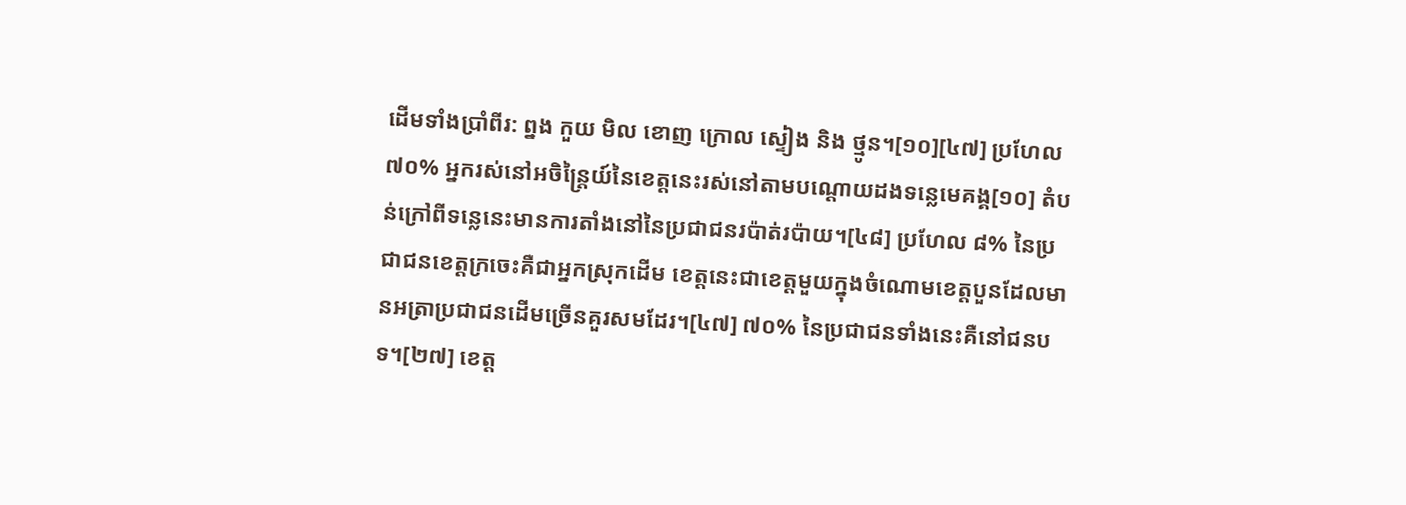ដើមទាំងប្រាំពីរ: ព្នង កួយ មិល ខោញ ក្រោល ស្ទៀង និង ថ្មូន។[១០][៤៧] ប្រហែល ៧០% អ្នករស់នៅអចិន្ត្រៃយ៍នៃខេត្តនេះរស់នៅតាមបណ្ដោយដងទន្លេមេគង្គ[១០] តំបន់ក្រៅពីទន្លេនេះមានការតាំងនៅនៃប្រជាជនរប៉ាត់រប៉ាយ។[៤៨] ប្រហែល ៨% នៃប្រជាជនខេត្តក្រចេះគឺជាអ្នកស្រុកដើម ខេត្តនេះជាខេត្តមួយក្នុងចំណោមខេត្តបួនដែលមានអត្រាប្រជាជនដើមច្រើនគួរសមដែរ។[៤៧] ៧០% នៃប្រជាជនទាំងនេះគឺនៅជនបទ។[២៧] ខេត្ត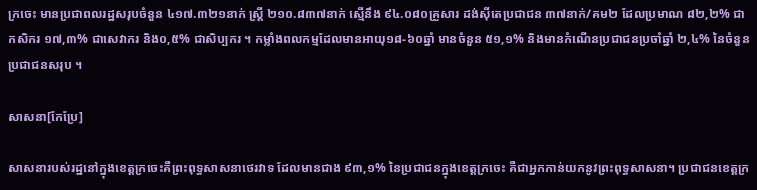ក្រចេះ មានប្រជាពលរដ្ឋសរុបចំនួន ៤១៧.៣២១នាក់ ស្រ្តី ២១០.៨៣៧នាក់ ស្មើនឹង ៩៤.០៨០គ្រួសារ ដង់ស៊ីតេប្រជាជន ៣៧នាក់/គម២ ដែលប្រមាណ ៨២,២% ជាកសិករ ១៧,៣% ជាសេវាករ និង០,៥% ជាសិប្បករ ។ កម្លាំងពលកម្មដែលមានអាយុ១៨-៦០ឆ្នាំ មានចំនួន ៥១,១% និងមានកំណើនប្រជាជនប្រចាំឆ្នាំ ២,៤% នៃចំនួនប្រជាជនសរុប ។

សាសនា[កែប្រែ]

សាសនារបស់រដ្ឋនៅក្នុងខេត្តក្រចេះគឺព្រះពុទ្ធសាសនាថេរវាទ ដែលមានជាង ៩៣,១% នៃប្រជាជនក្នុងខេត្តក្រចេះ គឺជាអ្នកកាន់យកនូវព្រះពុទ្ធសាសនា។ ប្រជាជនខេត្តក្រ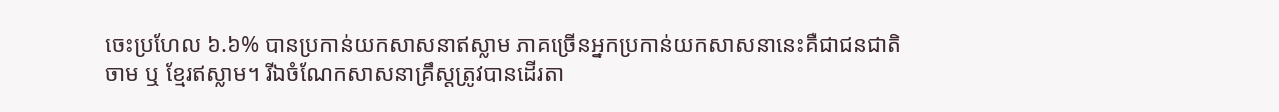ចេះប្រហែល ៦.៦% បានប្រកាន់យកសាសនាឥស្លាម ភាគច្រើនអ្នកប្រកាន់យកសាសនានេះគឺជាជនជាតិចាម ឬ ខ្មែរឥស្លាម។ រីឯចំណែកសាសនាគ្រឹស្តត្រូវបានដើរតា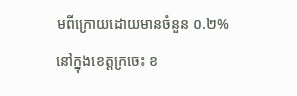មពីក្រោយដោយមានចំនួន ០.២% នៅក្នុងខេត្តក្រចេះ ខ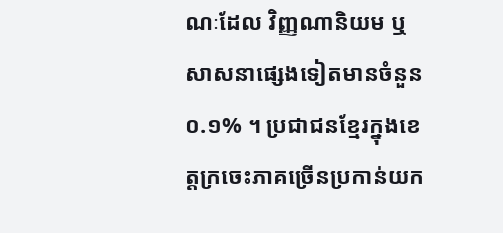ណៈដែល វិញ្ញណានិយម ឬ សាសនាផ្សេងទៀតមានចំនួន០.១% ។ ប្រជាជនខ្មែរក្នុងខេត្តក្រចេះភាគច្រើនប្រកាន់យក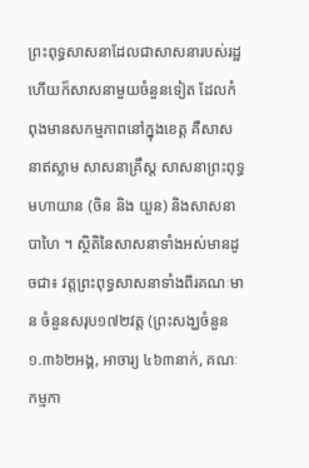ព្រះពុទ្ធសាសនាដែលជាសាសនារបស់រដ្ឋ ហើយក៏សាសនាមួយចំនួនទៀត ដែលកំពុងមានសកម្មភាពនៅក្នុងខេត្ត គឺសាសនាឥស្លាម សាសនាគ្រឹស្ត សាសនាព្រះពុទ្ធមហាយាន (ចិន និង យួន) និងសាសនាបាហៃ ។ ស្ថិតិនៃសាសនាទាំងអស់មានដូចជា៖ វត្តព្រះពុទ្ធសាសនាទាំងពីរគណៈមាន ចំនួនសរុប១៧២វត្ត (ព្រះសង្ឃចំនួន ១.៣៦២អង្គ, អាចារ្យ ៤៦៣នាក់, គណៈកម្មកា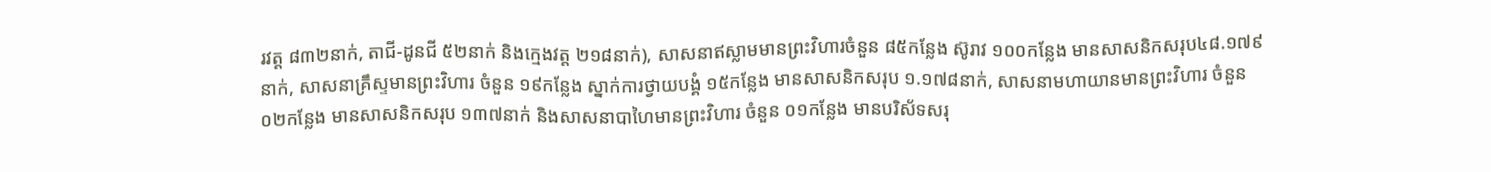រវត្ត ៨៣២នាក់, តាជី-ដូនជី ៥២នាក់ និងក្មេងវត្ត ២១៨នាក់), សាសនាឥស្លាមមានព្រះវិហារចំនួន ៨៥កន្លែង ស៊ូរាវ ១០០កន្លែង មានសាសនិកសរុប៤៨.១៧៩នាក់, សាសនាគ្រឹស្ទមានព្រះវិហារ ចំនួន ១៩កន្លែង ស្នាក់ការថ្វាយបង្គំ ១៥កន្លែង មានសាសនិកសរុប ១.១៧៨នាក់, សាសនាមហាយានមានព្រះវិហារ ចំនួន ០២កន្លែង មានសាសនិកសរុប ១៣៧នាក់ និងសាសនាបាហៃមានព្រះវិហារ ចំនួន ០១កន្លែង មានបរិស័ទសរុ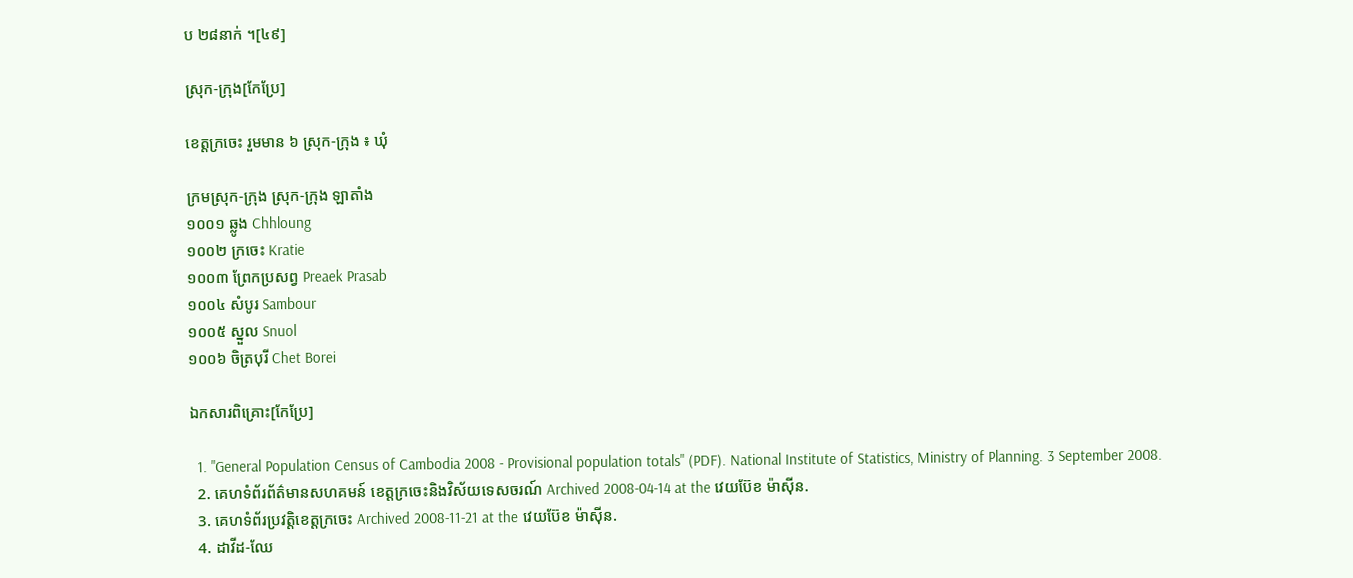ប ២៨នាក់ ។[៤៩]

ស្រុក-ក្រុង[កែប្រែ]

ខេត្តក្រចេះ រួមមាន ៦ ស្រុក-ក្រុង ៖ ឃុំ

ក្រមស្រុក-ក្រុង ស្រុក-ក្រុង ឡាតាំង
១០០១ ឆ្លូង Chhloung
១០០២ ក្រចេះ Kratie
១០០៣ ព្រែកប្រសព្វ Preaek Prasab
១០០៤ សំបូរ Sambour
១០០៥ ស្នួល Snuol
១០០៦ ចិត្របុរី Chet Borei

ឯកសារពិគ្រោះ[កែប្រែ]

  1. "General Population Census of Cambodia 2008 - Provisional population totals" (PDF). National Institute of Statistics, Ministry of Planning. 3 September 2008.
  2. គេហទំព័រព័ត៌មានសហគមន៍ ខេត្តក្រចេះនិងវិស័យទេសចរណ៍ Archived 2008-04-14 at the វេយប៊ែខ ម៉ាស៊ីន.
  3. គេហទំព័រប្រវត្តិខេត្តក្រចេះ Archived 2008-11-21 at the វេយប៊ែខ ម៉ាស៊ីន.
  4. ដាវីដ-ឈែ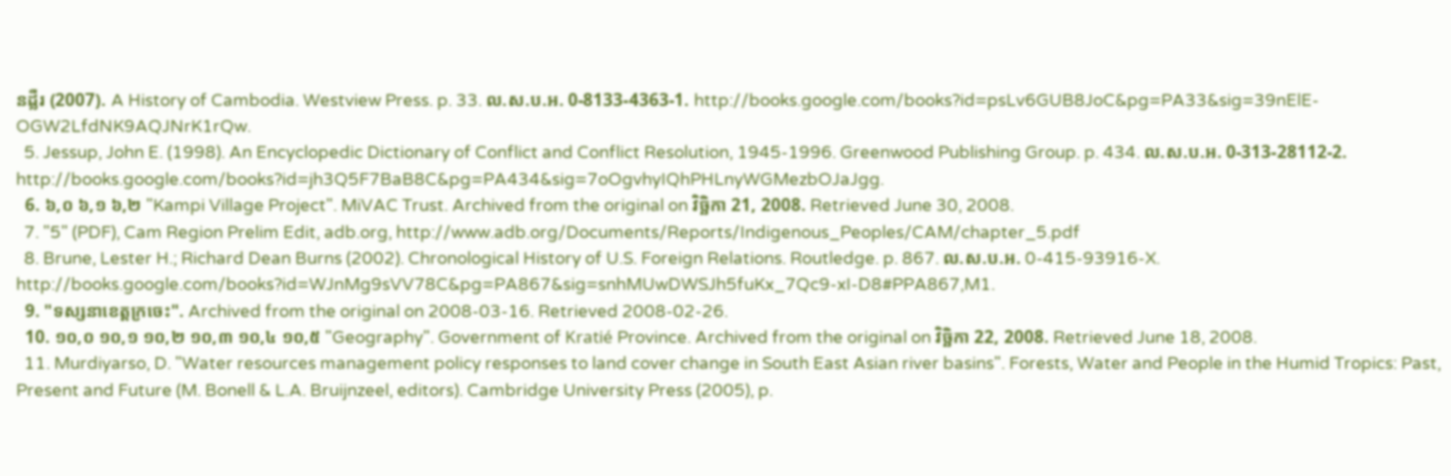នដ្លឺរ (2007). A History of Cambodia. Westview Press. p. 33. ល.ស.ប.អ. 0-8133-4363-1. http://books.google.com/books?id=psLv6GUB8JoC&pg=PA33&sig=39nElE-OGW2LfdNK9AQJNrK1rQw.
  5. Jessup, John E. (1998). An Encyclopedic Dictionary of Conflict and Conflict Resolution, 1945-1996. Greenwood Publishing Group. p. 434. ល.ស.ប.អ. 0-313-28112-2. http://books.google.com/books?id=jh3Q5F7BaB8C&pg=PA434&sig=7oOgvhyIQhPHLnyWGMezbOJaJgg.
  6. ៦,០ ៦,១ ៦,២ "Kampi Village Project". MiVAC Trust. Archived from the original on វិច្ឆិកា 21, 2008. Retrieved June 30, 2008.
  7. "5" (PDF), Cam Region Prelim Edit, adb.org, http://www.adb.org/Documents/Reports/Indigenous_Peoples/CAM/chapter_5.pdf
  8. Brune, Lester H.; Richard Dean Burns (2002). Chronological History of U.S. Foreign Relations. Routledge. p. 867. ល.ស.ប.អ. 0-415-93916-X. http://books.google.com/books?id=WJnMg9sVV78C&pg=PA867&sig=snhMUwDWSJh5fuKx_7Qc9-xI-D8#PPA867,M1.
  9. "ទស្សនាខេត្តក្រចេះ". Archived from the original on 2008-03-16. Retrieved 2008-02-26.
  10. ១០,០ ១០,១ ១០,២ ១០,៣ ១០,៤ ១០,៥ "Geography". Government of Kratié Province. Archived from the original on វិច្ឆិកា 22, 2008. Retrieved June 18, 2008.
  11. Murdiyarso, D. "Water resources management policy responses to land cover change in South East Asian river basins". Forests, Water and People in the Humid Tropics: Past, Present and Future (M. Bonell & L.A. Bruijnzeel, editors). Cambridge University Press (2005), p.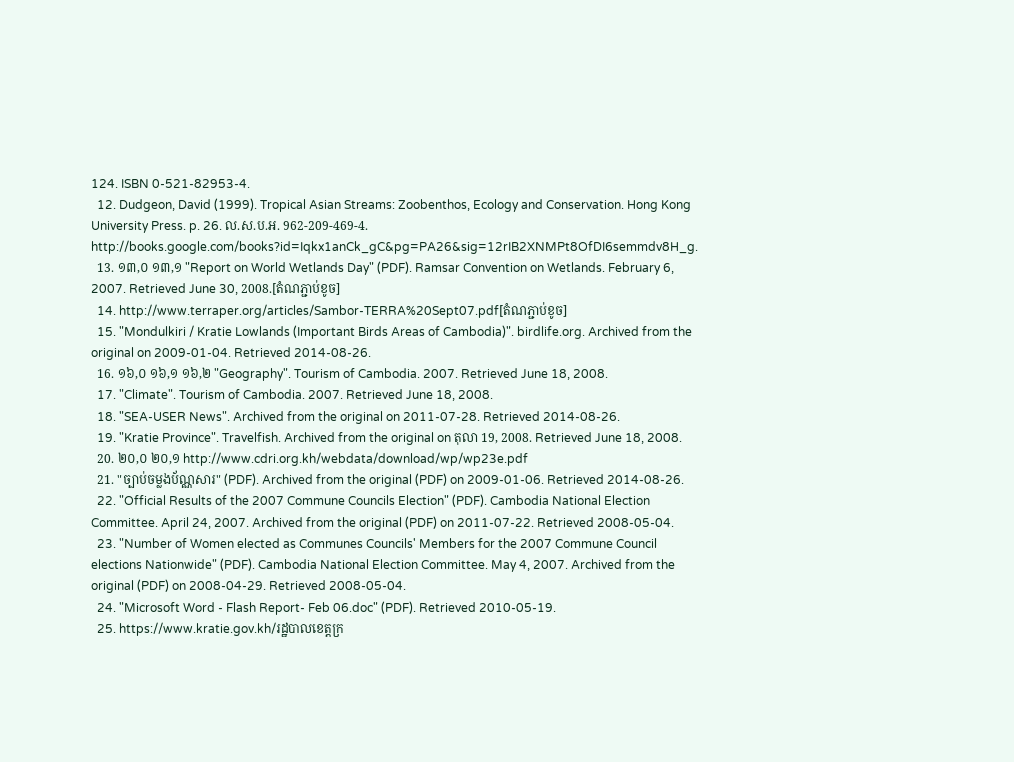124. ISBN 0-521-82953-4.
  12. Dudgeon, David (1999). Tropical Asian Streams: Zoobenthos, Ecology and Conservation. Hong Kong University Press. p. 26. ល.ស.ប.អ. 962-209-469-4. http://books.google.com/books?id=Iqkx1anCk_gC&pg=PA26&sig=12rIB2XNMPt8OfDI6semmdv8H_g.
  13. ១៣,០ ១៣,១ "Report on World Wetlands Day" (PDF). Ramsar Convention on Wetlands. February 6, 2007. Retrieved June 30, 2008.[តំណភ្ជាប់ខូច]
  14. http://www.terraper.org/articles/Sambor-TERRA%20Sept07.pdf[តំណភ្ជាប់ខូច]
  15. "Mondulkiri / Kratie Lowlands (Important Birds Areas of Cambodia)". birdlife.org. Archived from the original on 2009-01-04. Retrieved 2014-08-26.
  16. ១៦,០ ១៦,១ ១៦,២ "Geography". Tourism of Cambodia. 2007. Retrieved June 18, 2008.
  17. "Climate". Tourism of Cambodia. 2007. Retrieved June 18, 2008.
  18. "SEA-USER News". Archived from the original on 2011-07-28. Retrieved 2014-08-26.
  19. "Kratie Province". Travelfish. Archived from the original on តុលា 19, 2008. Retrieved June 18, 2008.
  20. ២០,០ ២០,១ http://www.cdri.org.kh/webdata/download/wp/wp23e.pdf
  21. "ច្បាប់ចម្លងប័ណ្ណសារ" (PDF). Archived from the original (PDF) on 2009-01-06. Retrieved 2014-08-26.
  22. "Official Results of the 2007 Commune Councils Election" (PDF). Cambodia National Election Committee. April 24, 2007. Archived from the original (PDF) on 2011-07-22. Retrieved 2008-05-04.
  23. "Number of Women elected as Communes Councils' Members for the 2007 Commune Council elections Nationwide" (PDF). Cambodia National Election Committee. May 4, 2007. Archived from the original (PDF) on 2008-04-29. Retrieved 2008-05-04.
  24. "Microsoft Word - Flash Report- Feb 06.doc" (PDF). Retrieved 2010-05-19.
  25. https://www.kratie.gov.kh/រដ្ឋបាលខេត្តក្រ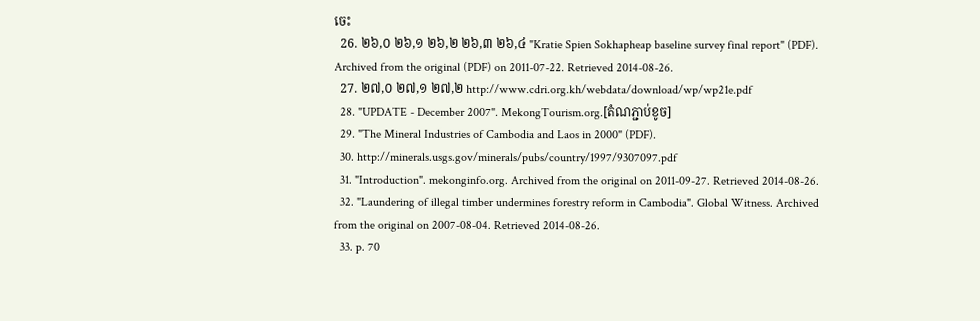ចេះ
  26. ២៦,០ ២៦,១ ២៦,២ ២៦,៣ ២៦,៤ "Kratie Spien Sokhapheap baseline survey final report" (PDF). Archived from the original (PDF) on 2011-07-22. Retrieved 2014-08-26.
  27. ២៧,០ ២៧,១ ២៧,២ http://www.cdri.org.kh/webdata/download/wp/wp21e.pdf
  28. "UPDATE - December 2007". MekongTourism.org.[តំណភ្ជាប់ខូច]
  29. "The Mineral Industries of Cambodia and Laos in 2000" (PDF).
  30. http://minerals.usgs.gov/minerals/pubs/country/1997/9307097.pdf
  31. "Introduction". mekonginfo.org. Archived from the original on 2011-09-27. Retrieved 2014-08-26.
  32. "Laundering of illegal timber undermines forestry reform in Cambodia". Global Witness. Archived from the original on 2007-08-04. Retrieved 2014-08-26.
  33. p. 70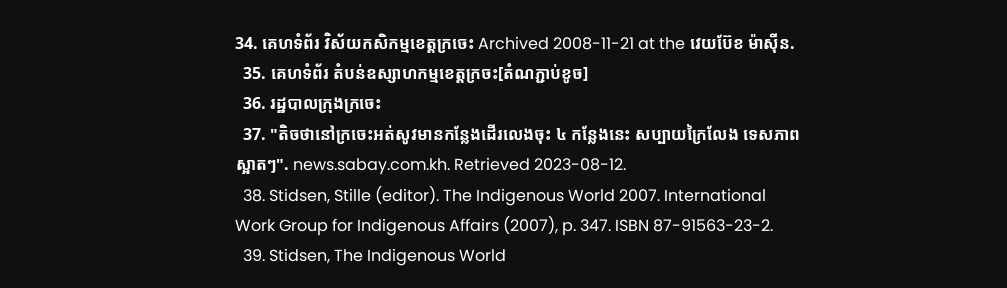34. គេហទំព័រ វិស័យកសិកម្មខេត្តក្រចេះ Archived 2008-11-21 at the វេយប៊ែខ ម៉ាស៊ីន.
  35. គេហទំព័រ តំបន់ឧស្សាហកម្មខេត្តក្រចះ[តំណភ្ជាប់ខូច]
  36. រដ្ឋបាលក្រុងក្រចេះ
  37. "តិចថានៅក្រចេះអត់សូវមានកន្លែងដើរលេងចុះ ៤ កន្លែងនេះ សប្បាយក្រៃលែង ទេសភាពស្អាតៗ". news.sabay.com.kh. Retrieved 2023-08-12.
  38. Stidsen, Stille (editor). The Indigenous World 2007. International Work Group for Indigenous Affairs (2007), p. 347. ISBN 87-91563-23-2.
  39. Stidsen, The Indigenous World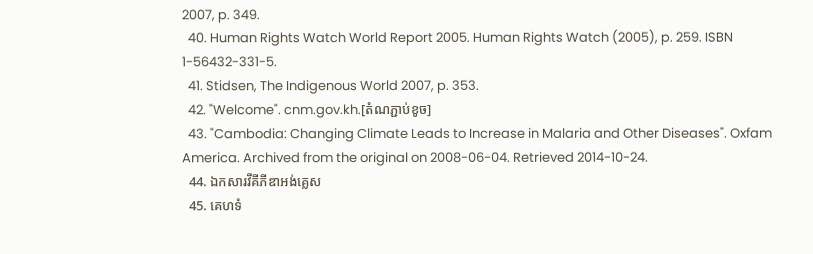2007, p. 349.
  40. Human Rights Watch World Report 2005. Human Rights Watch (2005), p. 259. ISBN 1-56432-331-5.
  41. Stidsen, The Indigenous World 2007, p. 353.
  42. "Welcome". cnm.gov.kh.[តំណភ្ជាប់ខូច]
  43. "Cambodia: Changing Climate Leads to Increase in Malaria and Other Diseases". Oxfam America. Archived from the original on 2008-06-04. Retrieved 2014-10-24.
  44. ឯកសារវីគីភីឌាអង់គ្លេស
  45. គេហទំ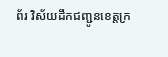ព័រ វិស័យដឹកជញ្ជូនខេត្តក្រ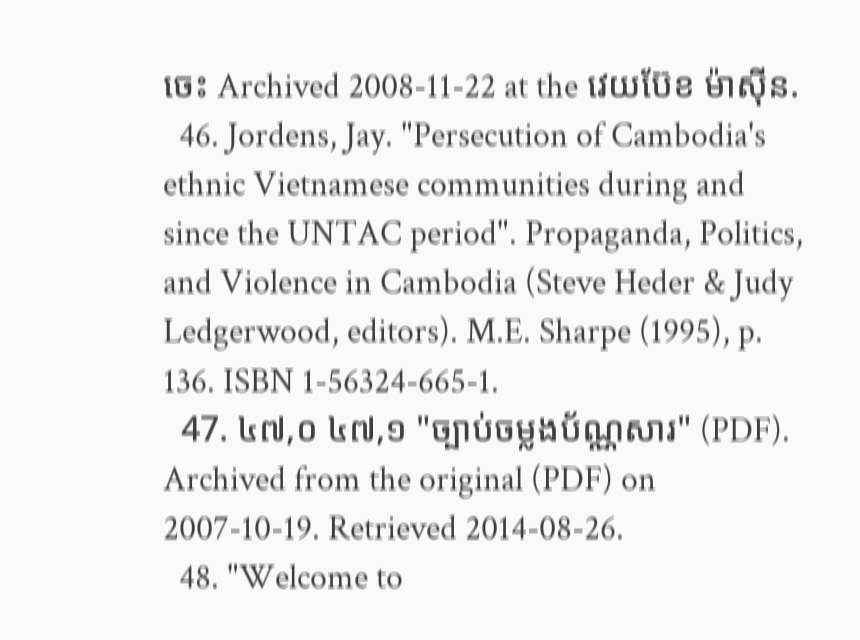ចេះ Archived 2008-11-22 at the វេយប៊ែខ ម៉ាស៊ីន.
  46. Jordens, Jay. "Persecution of Cambodia's ethnic Vietnamese communities during and since the UNTAC period". Propaganda, Politics, and Violence in Cambodia (Steve Heder & Judy Ledgerwood, editors). M.E. Sharpe (1995), p. 136. ISBN 1-56324-665-1.
  47. ៤៧,០ ៤៧,១ "ច្បាប់ចម្លងប័ណ្ណសារ" (PDF). Archived from the original (PDF) on 2007-10-19. Retrieved 2014-08-26.
  48. "Welcome to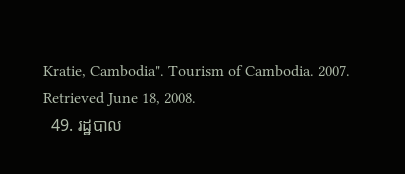Kratie, Cambodia". Tourism of Cambodia. 2007. Retrieved June 18, 2008.
  49. រដ្ឋបាល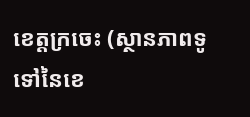ខេត្តក្រចេះ (ស្ថានភាពទូទៅនៃខេ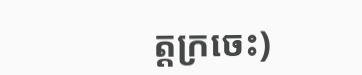ត្តក្រចេះ)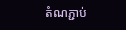តំណភ្ជាប់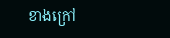ខាងក្រៅ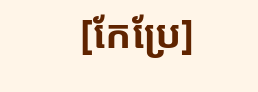[កែប្រែ]